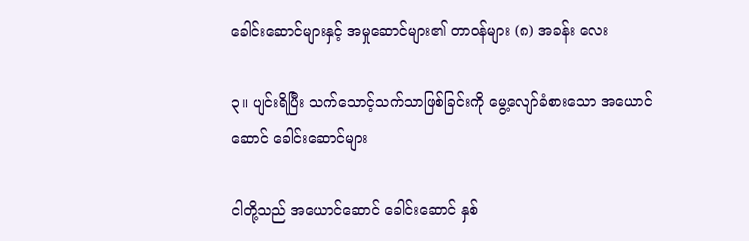ခေါင်းဆောင်များနှင့် အမှုဆောင်များ၏ တာဝန်များ (၈) အခန်း လေး

၃။ ပျင်းရိပြီး သက်သောင့်သက်သာဖြစ်ခြင်းကို မွေ့လျော်ခံစားသော အယောင်ဆောင် ခေါင်းဆောင်များ

ငါတို့သည် အယောင်ဆောင် ခေါင်းဆောင် နှစ်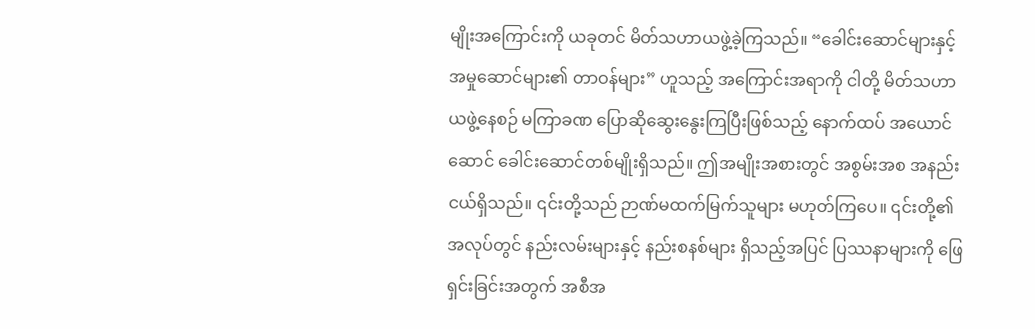မျိုးအကြောင်းကို ယခုတင် မိတ်သဟာယဖွဲ့ခဲ့ကြသည်။ “ခေါင်းဆောင်များနှင့် အမှုဆောင်များ၏ တာဝန်များ” ဟူသည့် အကြောင်းအရာကို ငါတို့ မိတ်သဟာယဖွဲ့နေစဉ် မကြာခဏ ပြောဆိုဆွေးနွေးကြပြီးဖြစ်သည့် နောက်ထပ် အယောင်ဆောင် ခေါင်းဆောင်တစ်မျိုးရှိသည်။ ဤအမျိုးအစားတွင် အစွမ်းအစ အနည်းငယ်ရှိသည်။ ၎င်းတို့သည် ဉာဏ်မထက်မြက်သူများ မဟုတ်ကြပေ။ ၎င်းတို့၏ အလုပ်တွင် နည်းလမ်းများနှင့် နည်းစနစ်များ ရှိသည့်အပြင် ပြဿနာများကို ဖြေရှင်းခြင်းအတွက် အစီအ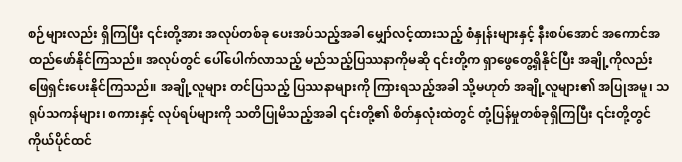စဉ်များလည်း ရှိကြပြီး ၎င်းတို့အား အလုပ်တစ်ခု ပေးအပ်သည့်အခါ မျှော်လင့်ထားသည့် စံနှုန်းများနှင့် နီးစပ်အောင် အကောင်အထည်ဖော်နိုင်ကြသည်။ အလုပ်တွင် ပေါ်ပေါက်လာသည့် မည်သည့်ပြဿနာကိုမဆို ၎င်းတို့က ရှာဖွေတွေ့ရှိနိုင်ပြီး အချို့ကိုလည်း ဖြေရှင်းပေးနိုင်ကြသည်။ အချို့လူများ တင်ပြသည့် ပြဿနာများကို ကြားရသည့်အခါ သို့မဟုတ် အချို့လူများ၏ အပြုအမူ၊ သရုပ်သကန်များ၊ စကားနှင့် လုပ်ရပ်များကို သတိပြုမိသည့်အခါ ၎င်းတို့၏ စိတ်နှလုံးထဲတွင် တုံ့ပြန်မှုတစ်ခုရှိကြပြီး ၎င်းတို့တွင် ကိုယ်ပိုင်ထင်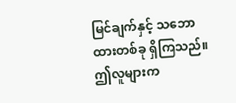မြင်ချက်နှင့် သဘောထားတစ်ခု ရှိကြသည်။ ဤလူများက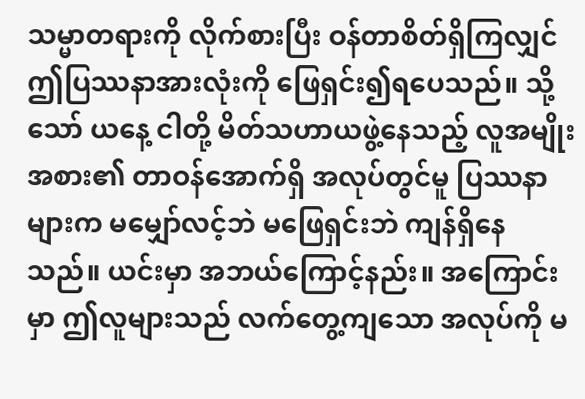သမ္မာတရားကို လိုက်စားပြီး ဝန်တာစိတ်ရှိကြလျှင် ဤပြဿနာအားလုံးကို ဖြေရှင်း၍ရပေသည်။ သို့သော် ယနေ့ ငါတို့ မိတ်သဟာယဖွဲ့နေသည့် လူအမျိုးအစား၏ တာဝန်အောက်ရှိ အလုပ်တွင်မူ ပြဿနာများက မမျှော်လင့်ဘဲ မဖြေရှင်းဘဲ ကျန်ရှိနေသည်။ ယင်းမှာ အဘယ်ကြောင့်နည်း။ အကြောင်းမှာ ဤလူများသည် လက်တွေ့ကျသော အလုပ်ကို မ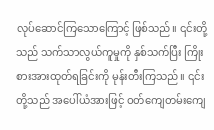လုပ်ဆောင်ကြသောကြောင့် ဖြစ်သည်။ ၎င်းတို့သည် သက်သာလွယ်ကူမှုကို နှစ်သက်ပြီး ကြိုးစားအားထုတ်ရခြင်းကို မုန်းတီးကြသည်။ ၎င်းတို့သည် အပေါ်ယံအားဖြင့် ဝတ်ကျေတမ်းကျေ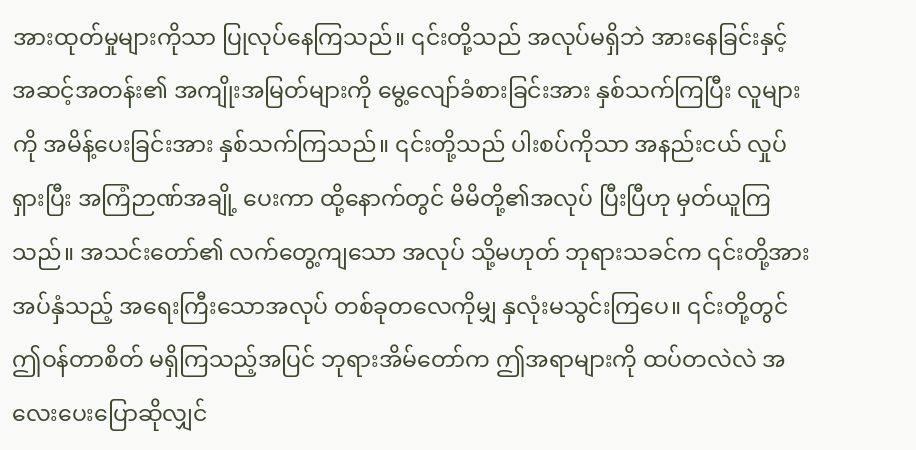အားထုတ်မှုများကိုသာ ပြုလုပ်နေကြသည်။ ၎င်းတို့သည် အလုပ်မရှိဘဲ အားနေခြင်းနှင့် အဆင့်အတန်း၏ အကျိုးအမြတ်များကို မွေ့လျော်ခံစားခြင်းအား နှစ်သက်ကြပြီး လူများကို အမိန့်ပေးခြင်းအား နှစ်သက်ကြသည်။ ၎င်းတို့သည် ပါးစပ်ကိုသာ အနည်းငယ် လှုပ်ရှားပြီး အကြံဉာဏ်အချို့ ပေးကာ ထို့နောက်တွင် မိမိတို့၏အလုပ် ပြီးပြီဟု မှတ်ယူကြသည်။ အသင်းတော်၏ လက်တွေ့ကျသော အလုပ် သို့မဟုတ် ဘုရားသခင်က ၎င်းတို့အား အပ်နှံသည့် အရေးကြီးသောအလုပ် တစ်ခုတလေကိုမျှ နှလုံးမသွင်းကြပေ။ ၎င်းတို့တွင် ဤဝန်တာစိတ် မရှိကြသည့်အပြင် ဘုရားအိမ်တော်က ဤအရာများကို ထပ်တလဲလဲ အလေးပေးပြောဆိုလျှင်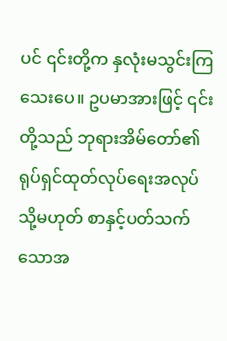ပင် ၎င်းတို့က နှလုံးမသွင်းကြသေးပေ။ ဥပမာအားဖြင့် ၎င်းတို့သည် ဘုရားအိမ်တော်၏ ရုပ်ရှင်ထုတ်လုပ်ရေးအလုပ် သို့မဟုတ် စာနှင့်ပတ်သက်သောအ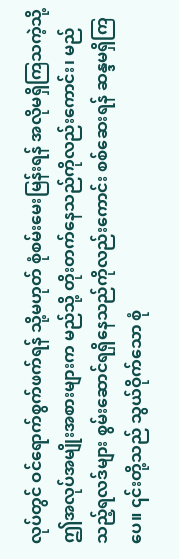လုပ်တွင် ဝင်ရောက်စွက်ဖက်ရန် သို့မဟုတ် စုံစမ်းမေးမြန်းရန် အလိုမရှိကြသကဲ့သို့ ဤအလုပ်အမျိုးအစားများက မည်သို့ တိုးတက်နေသည်ကိုလည်းကောင်း၊ မည်သည့်ရလဒ်များ စွမ်းဆောင်ရရှိနေသည်ကိုလည်းကောင်း စစ်ဆေးရန် ဆန္ဒမရှိကြပေ။ ၎င်းတို့သည် သွယ်ဝိုက်သော စုံ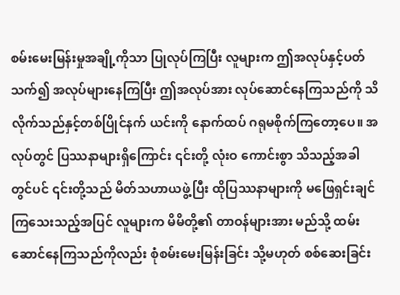စမ်းမေးမြန်းမှုအချို့ကိုသာ ပြုလုပ်ကြပြီး လူများက ဤအလုပ်နှင့်ပတ်သက်၍ အလုပ်များနေကြပြီး ဤအလုပ်အား လုပ်ဆောင်နေကြသည်ကို သိလိုက်သည်နှင့်တစ်ပြိုင်နက် ယင်းကို နောက်ထပ် ဂရုမစိုက်ကြတော့ပေ။ အလုပ်တွင် ပြဿနာများရှိကြောင်း ၎င်းတို့ လုံးဝ ကောင်းစွာ သိသည့်အခါတွင်ပင် ၎င်းတို့သည် မိတ်သဟာယဖွဲ့ပြီး ထိုပြဿနာများကို မဖြေရှင်းချင်ကြသေးသည့်အပြင် လူများက မိမိတို့၏ တာဝန်များအား မည်သို့ ထမ်းဆောင်နေကြသည်ကိုလည်း စုံစမ်းမေးမြန်းခြင်း သို့မဟုတ် စစ်ဆေးခြင်း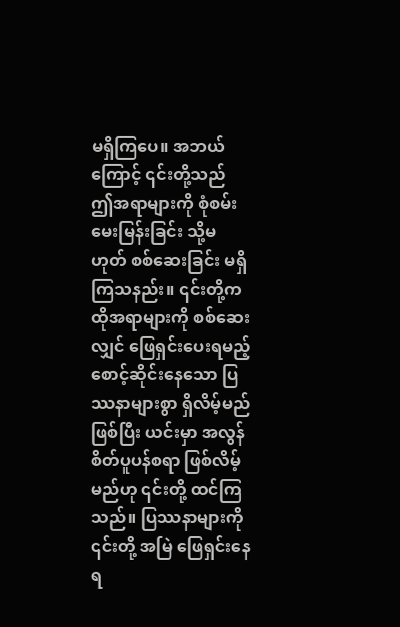မရှိကြပေ။ အဘယ်ကြောင့် ၎င်းတို့သည် ဤအရာများကို စုံစမ်းမေးမြန်းခြင်း သို့မဟုတ် စစ်ဆေးခြင်း မရှိကြသနည်း။ ၎င်းတို့က ထိုအရာများကို စစ်ဆေးလျှင် ဖြေရှင်းပေးရမည့် စောင့်ဆိုင်းနေသော ပြဿနာများစွာ ရှိလိမ့်မည်ဖြစ်ပြီး ယင်းမှာ အလွန် စိတ်ပူပန်စရာ ဖြစ်လိမ့်မည်ဟု ၎င်းတို့ ထင်ကြသည်။ ပြဿနာများကို ၎င်းတို့ အမြဲ ဖြေရှင်းနေရ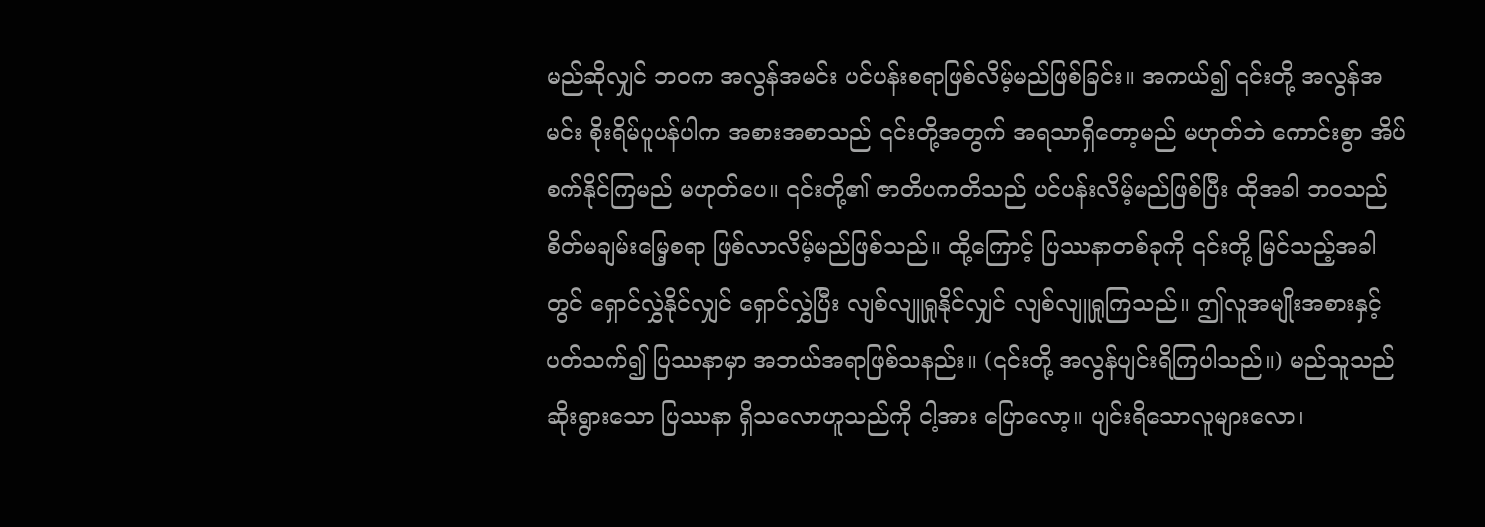မည်ဆိုလျှင် ဘဝက အလွန်အမင်း ပင်ပန်းစရာဖြစ်လိမ့်မည်ဖြစ်ခြင်း။ အကယ်၍ ၎င်းတို့ အလွန်အမင်း စိုးရိမ်ပူပန်ပါက အစားအစာသည် ၎င်းတို့အတွက် အရသာရှိတော့မည် မဟုတ်ဘဲ ကောင်းစွာ အိပ်စက်နိုင်ကြမည် မဟုတ်ပေ။ ၎င်းတို့၏ ဇာတိပကတိသည် ပင်ပန်းလိမ့်မည်ဖြစ်ပြီး ထိုအခါ ဘဝသည် စိတ်မချမ်းမြေ့စရာ ဖြစ်လာလိမ့်မည်ဖြစ်သည်။ ထို့ကြောင့် ပြဿနာတစ်ခုကို ၎င်းတို့ မြင်သည့်အခါတွင် ရှောင်လွှဲနိုင်လျှင် ရှောင်လွှဲပြီး လျစ်လျူရှုနိုင်လျှင် လျစ်လျူရှုကြသည်။ ဤလူအမျိုးအစားနှင့်ပတ်သက်၍ ပြဿနာမှာ အဘယ်အရာဖြစ်သနည်း။ (၎င်းတို့ အလွန်ပျင်းရိကြပါသည်။) မည်သူသည် ဆိုးရွားသော ပြဿနာ ရှိသလောဟူသည်ကို ငါ့အား ပြောလော့။ ပျင်းရိသောလူများလော၊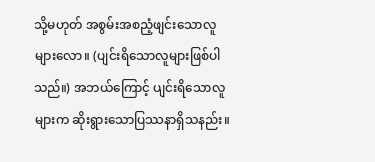သို့မဟုတ် အစွမ်းအစညံ့ဖျင်းသောလူများလော။ (ပျင်းရိသောလူများဖြစ်ပါသည်။) အဘယ်ကြောင့် ပျင်းရိသောလူများက ဆိုးရွားသောပြဿနာရှိသနည်း။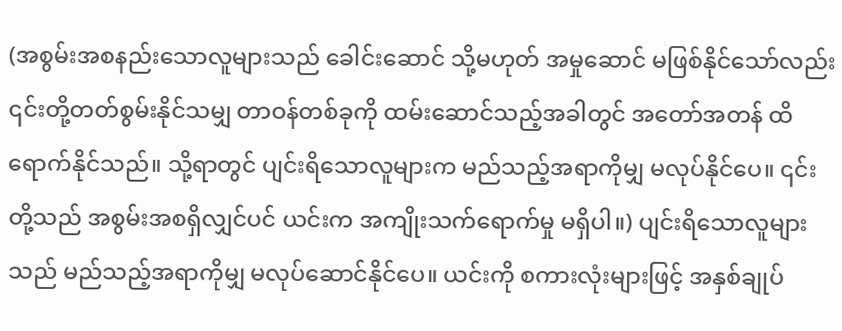(အစွမ်းအစနည်းသောလူများသည် ခေါင်းဆောင် သို့မဟုတ် အမှုဆောင် မဖြစ်နိုင်သော်လည်း ၎င်းတို့တတ်စွမ်းနိုင်သမျှ တာဝန်တစ်ခုကို ထမ်းဆောင်သည့်အခါတွင် အတော်အတန် ထိရောက်နိုင်သည်။ သို့ရာတွင် ပျင်းရိသောလူများက မည်သည့်အရာကိုမျှ မလုပ်နိုင်ပေ။ ၎င်းတို့သည် အစွမ်းအစရှိလျှင်ပင် ယင်းက အကျိုးသက်ရောက်မှု မရှိပါ။) ပျင်းရိသောလူများသည် မည်သည့်အရာကိုမျှ မလုပ်ဆောင်နိုင်ပေ။ ယင်းကို စကားလုံးများဖြင့် အနှစ်ချုပ်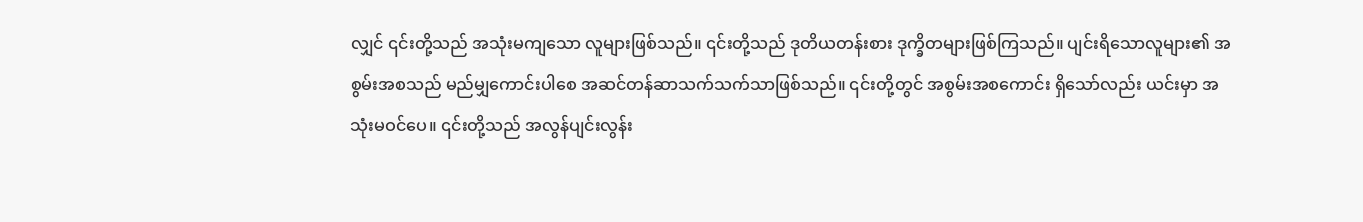လျှင် ၎င်းတို့သည် အသုံးမကျသော လူများဖြစ်သည်။ ၎င်းတို့သည် ဒုတိယတန်းစား ဒုက္ခိတများဖြစ်ကြသည်။ ပျင်းရိသောလူများ၏ အစွမ်းအစသည် မည်မျှကောင်းပါစေ အဆင်တန်ဆာသက်သက်သာဖြစ်သည်။ ၎င်းတို့တွင် အစွမ်းအစကောင်း ရှိသော်လည်း ယင်းမှာ အသုံးမဝင်ပေ။ ၎င်းတို့သည် အလွန်ပျင်းလွန်း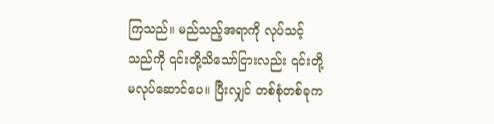ကြသည်။ မည်သည့်အရာကို လုပ်သင့်သည်ကို ၎င်းတို့သိသော်ငြားလည်း ၎င်းတို့ မလုပ်ဆောင်ပေ။ ပြီးလျှင် တစ်စုံတစ်ခုက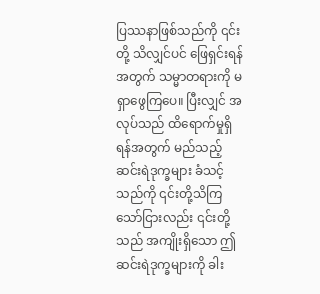ပြဿနာဖြစ်သည်ကို ၎င်းတို့ သိလျှင်ပင် ဖြေရှင်းရန်အတွက် သမ္မာတရားကို မရှာဖွေကြပေ။ ပြီးလျှင် အလုပ်သည် ထိရောက်မှုရှိရန်အတွက် မည်သည့်ဆင်းရဲဒုက္ခများ ခံသင့်သည်ကို ၎င်းတို့သိကြသော်ငြားလည်း ၎င်းတို့သည် အကျိုးရှိသော ဤဆင်းရဲဒုက္ခများကို ခါး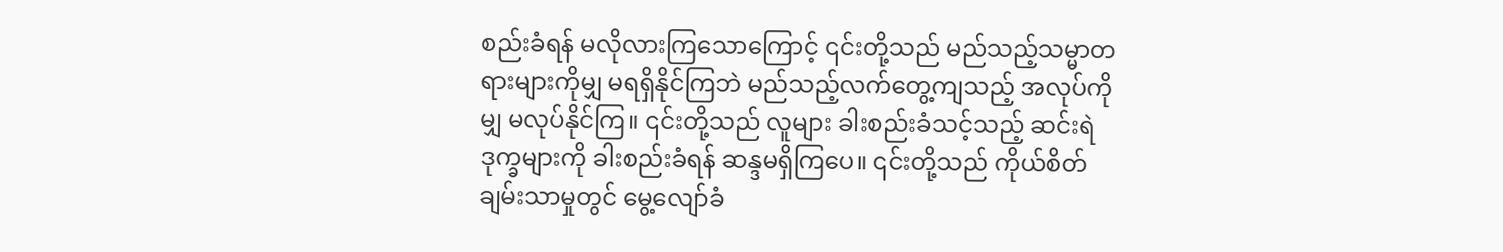စည်းခံရန် မလိုလားကြသောကြောင့် ၎င်းတို့သည် မည်သည့်သမ္မာတရားများကိုမျှ မရရှိနိုင်ကြဘဲ မည်သည့်လက်တွေ့ကျသည့် အလုပ်ကိုမျှ မလုပ်နိုင်ကြ။ ၎င်းတို့သည် လူများ ခါးစည်းခံသင့်သည့် ဆင်းရဲဒုက္ခများကို ခါးစည်းခံရန် ဆန္ဒမရှိကြပေ။ ၎င်းတို့သည် ကိုယ်စိတ်ချမ်းသာမှုတွင် မွေ့လျော်ခံ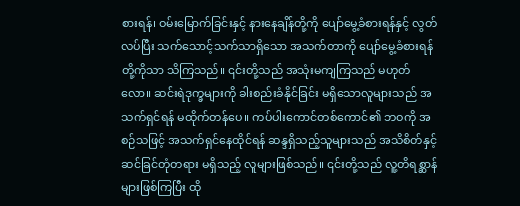စားရန်၊ ဝမ်းမြောက်ခြင်းနှင့် နားနေချိန်တို့ကို ပျော်မွေ့ခံစားရန်နှင့် လွတ်လပ်ပြီး သက်သောင့်သက်သာရှိသော အသက်တာကို ပျော်မွေ့ခံစားရန်တို့ကိုသာ သိကြသည်။ ၎င်းတို့သည် အသုံးမကျကြသည် မဟုတ်လော။ ဆင်းရဲဒုက္ခများကို ခါးစည်းခံနိုင်ခြင်း မရှိသောလူများသည် အသက်ရှင်ရန် မထိုက်တန်ပေ။ ကပ်ပါးကောင်တစ်ကောင်၏ ဘဝကို အစဉ်သဖြင့် အသက်ရှင်နေထိုင်ရန် ဆန္ဒရှိသည့်သူများသည် အသိစိတ်နှင့် ဆင်ခြင်တုံတရား မရှိသည့် လူများဖြစ်သည်။ ၎င်းတို့သည် လူ့တိရစ္ဆာန်များဖြစ်ကြပြီး ထို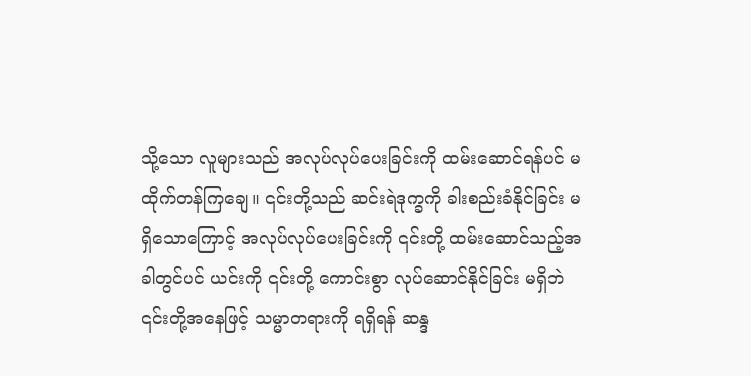သို့သော လူများသည် အလုပ်လုပ်ပေးခြင်းကို ထမ်းဆောင်ရန်ပင် မထိုက်တန်ကြချေ။ ၎င်းတို့သည် ဆင်းရဲဒုက္ခကို ခါးစည်းခံနိုင်ခြင်း မရှိသောကြောင့် အလုပ်လုပ်ပေးခြင်းကို ၎င်းတို့ ထမ်းဆောင်သည့်အခါတွင်ပင် ယင်းကို ၎င်းတို့ ကောင်းစွာ လုပ်ဆောင်နိုင်ခြင်း မရှိဘဲ ၎င်းတို့အနေဖြင့် သမ္မာတရားကို ရရှိရန် ဆန္ဒ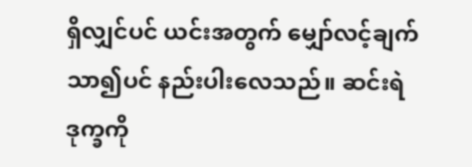ရှိလျှင်ပင် ယင်းအတွက် မျှော်လင့်ချက် သာ၍ပင် နည်းပါးလေသည်။ ဆင်းရဲဒုက္ခကို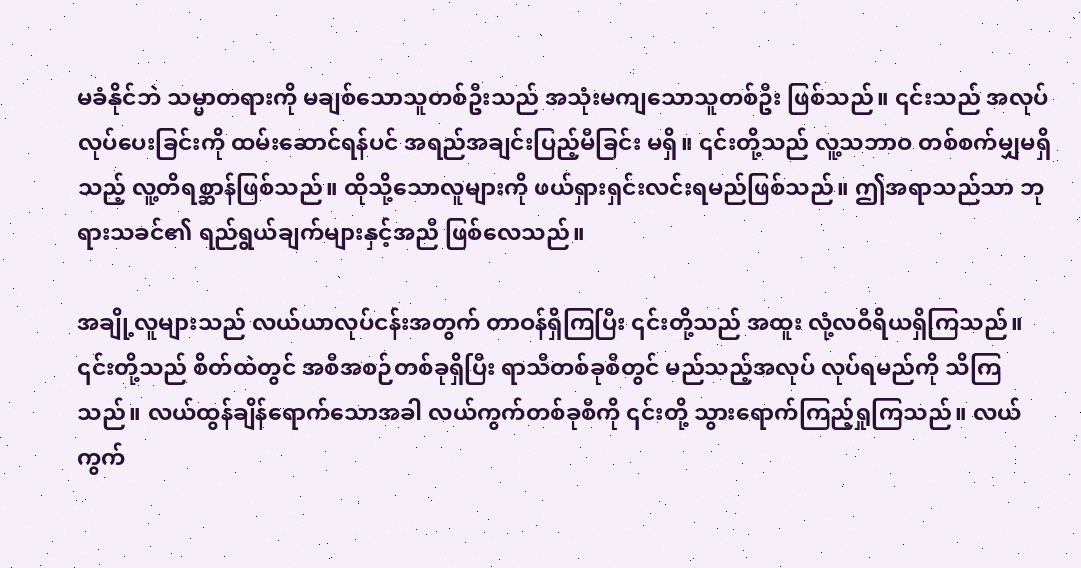မခံနိုင်ဘဲ သမ္မာတရားကို မချစ်သောသူတစ်ဦးသည် အသုံးမကျသောသူတစ်ဦး ဖြစ်သည်။ ၎င်းသည် အလုပ်လုပ်ပေးခြင်းကို ထမ်းဆောင်ရန်ပင် အရည်အချင်းပြည့်မီခြင်း မရှိ။ ၎င်းတို့သည် လူ့သဘာဝ တစ်စက်မျှမရှိသည့် လူ့တိရစ္ဆာန်ဖြစ်သည်။ ထိုသို့သောလူများကို ဖယ်ရှားရှင်းလင်းရမည်ဖြစ်သည်။ ဤအရာသည်သာ ဘုရားသခင်၏ ရည်ရွယ်ချက်များနှင့်အညီ ဖြစ်လေသည်။

အချို့လူများသည် လယ်ယာလုပ်ငန်းအတွက် တာဝန်ရှိကြပြီး ၎င်းတို့သည် အထူး လုံ့လဝီရိယရှိကြသည်။ ၎င်းတို့သည် စိတ်ထဲတွင် အစီအစဉ်တစ်ခုရှိပြီး ရာသီတစ်ခုစီတွင် မည်သည့်အလုပ် လုပ်ရမည်ကို သိကြသည်။ လယ်ထွန်ချိန်ရောက်သောအခါ လယ်ကွက်တစ်ခုစီကို ၎င်းတို့ သွားရောက်ကြည့်ရှုကြသည်။ လယ်ကွက်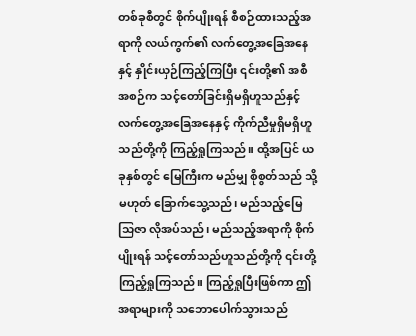တစ်ခုစီတွင် စိုက်ပျိုးရန် စီစဉ်ထားသည့်အရာကို လယ်ကွက်၏ လက်တွေ့အခြေအနေနှင့် နှိုင်းယှဉ်ကြည့်ကြပြီး ၎င်းတို့၏ အစီအစဉ်က သင့်တော်ခြင်းရှိမရှိဟူသည်နှင့် လက်တွေ့အခြေအနေနှင့် ကိုက်ညီမှုရှိမရှိဟူသည်တို့ကို ကြည့်ရှုကြသည်။ ထို့အပြင် ယခုနှစ်တွင် မြေကြီးက မည်မျှ စိုစွတ်သည် သို့မဟုတ် ခြောက်သွေ့သည်၊ မည်သည့်မြေသြဇာ လိုအပ်သည်၊ မည်သည့်အရာကို စိုက်ပျိုးရန် သင့်တော်သည်ဟူသည်တို့ကို ၎င်းတို့ ကြည့်ရှုကြသည်။ ကြည့်ရှုပြီးဖြစ်ကာ ဤအရာများကို သဘောပေါက်သွားသည်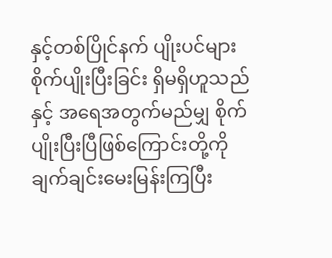နှင့်တစ်ပြိုင်နက် ပျိုးပင်များ စိုက်ပျိုးပြီးခြင်း ရှိမရှိဟူသည်နှင့် အရေအတွက်မည်မျှ စိုက်ပျိုးပြီးပြီဖြစ်ကြောင်းတို့ကို ချက်ချင်းမေးမြန်းကြပြီး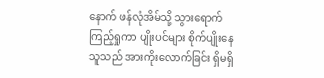နောက် ဖန်လုံအိမ်သို့ သွားရောက်ကြည့်ရှုကာ ပျိုးပင်များ စိုက်ပျိုးနေသူသည် အားကိုးလောက်ခြင်း ရှိမရှိ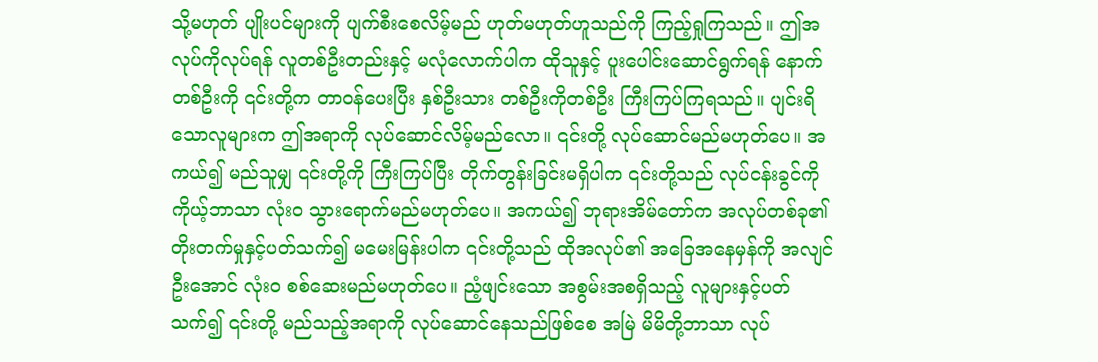သို့မဟုတ် ပျိုးပင်များကို ပျက်စီးစေလိမ့်မည် ဟုတ်မဟုတ်ဟူသည်ကို ကြည့်ရှုကြသည်။ ဤအလုပ်ကိုလုပ်ရန် လူတစ်ဦးတည်းနှင့် မလုံလောက်ပါက ထိုသူနှင့် ပူးပေါင်းဆောင်ရွက်ရန် နောက်တစ်ဦးကို ၎င်းတို့က တာဝန်ပေးပြီး နှစ်ဦးသား တစ်ဦးကိုတစ်ဦး ကြီးကြပ်ကြရသည်။ ပျင်းရိသောလူများက ဤအရာကို လုပ်ဆောင်လိမ့်မည်လော။ ၎င်းတို့ လုပ်ဆောင်မည်မဟုတ်ပေ။ အကယ်၍ မည်သူမျှ ၎င်းတို့ကို ကြီးကြပ်ပြီး တိုက်တွန်းခြင်းမရှိပါက ၎င်းတို့သည် လုပ်ငန်းခွင်ကို ကိုယ့်ဘာသာ လုံးဝ သွားရောက်မည်မဟုတ်ပေ။ အကယ်၍ ဘုရားအိမ်တော်က အလုပ်တစ်ခု၏ တိုးတက်မှုနှင့်ပတ်သက်၍ မမေးမြန်းပါက ၎င်းတို့သည် ထိုအလုပ်၏ အခြေအနေမှန်ကို အလျင်ဦးအောင် လုံးဝ စစ်ဆေးမည်မဟုတ်ပေ။ ညံ့ဖျင်းသော အစွမ်းအစရှိသည့် လူများနှင့်ပတ်သက်၍ ၎င်းတို့ မည်သည့်အရာကို လုပ်ဆောင်နေသည်ဖြစ်စေ အမြဲ မိမိတို့ဘာသာ လုပ်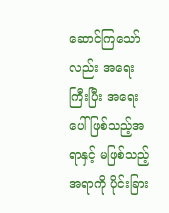ဆောင်ကြသော်လည်း အရေးကြီးပြီး အရေးပေါ်ဖြစ်သည့်အရာနှင့် မဖြစ်သည့်အရာကို ပိုင်းခြား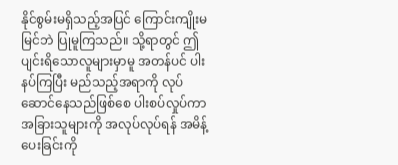နိုင်စွမ်းမရှိသည့်အပြင် ကြောင်းကျိုးမမြင်ဘဲ ပြုမူကြသည်။ သို့ရာတွင် ဤပျင်းရိသောလူများမှာမူ အတန်ပင် ပါးနပ်ကြပြီး မည်သည့်အရာကို လုပ်ဆောင်နေသည်ဖြစ်စေ ပါးစပ်လှုပ်ကာ အခြားသူများကို အလုပ်လုပ်ရန် အမိန့်ပေးခြင်းကို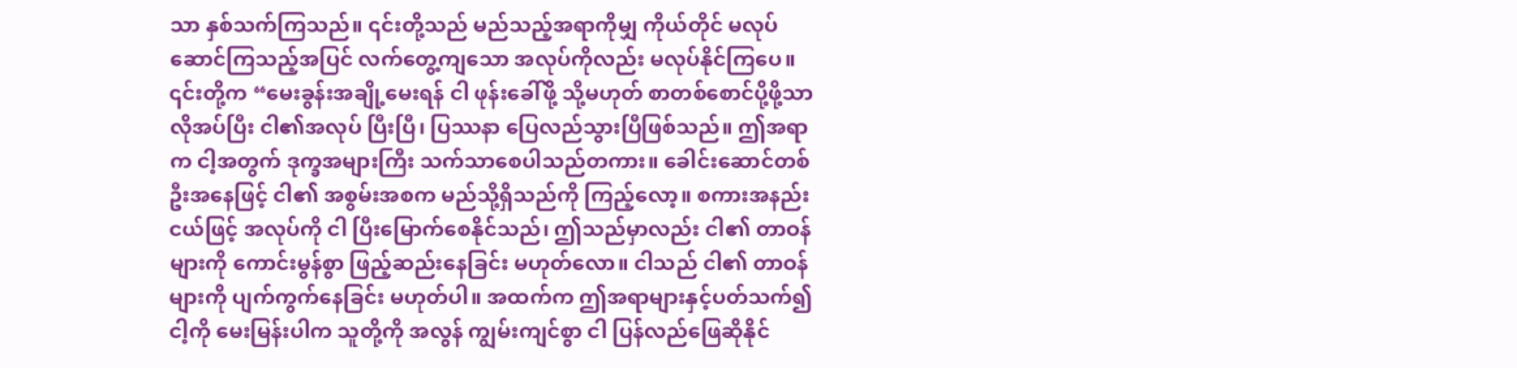သာ နှစ်သက်ကြသည်။ ၎င်းတို့သည် မည်သည့်အရာကိုမျှ ကိုယ်တိုင် မလုပ်ဆောင်ကြသည့်အပြင် လက်တွေ့ကျသော အလုပ်ကိုလည်း မလုပ်နိုင်ကြပေ။ ၎င်းတို့က “မေးခွန်းအချို့မေးရန် ငါ ဖုန်းခေါ်ဖို့ သို့မဟုတ် စာတစ်စောင်ပို့ဖို့သာ လိုအပ်ပြီး ငါ၏အလုပ် ပြီးပြီ၊ ပြဿနာ ပြေလည်သွားပြီဖြစ်သည်။ ဤအရာက ငါ့အတွက် ဒုက္ခအများကြီး သက်သာစေပါသည်တကား။ ခေါင်းဆောင်တစ်ဦးအနေဖြင့် ငါ၏ အစွမ်းအစက မည်သို့ရှိသည်ကို ကြည့်လော့။ စကားအနည်းငယ်ဖြင့် အလုပ်ကို ငါ ပြီးမြောက်စေနိုင်သည်၊ ဤသည်မှာလည်း ငါ၏ တာဝန်များကို ကောင်းမွန်စွာ ဖြည့်ဆည်းနေခြင်း မဟုတ်လော။ ငါသည် ငါ၏ တာဝန်များကို ပျက်ကွက်နေခြင်း မဟုတ်ပါ။ အထက်က ဤအရာများနှင့်ပတ်သက်၍ ငါ့ကို မေးမြန်းပါက သူတို့ကို အလွန် ကျွမ်းကျင်စွာ ငါ ပြန်လည်ဖြေဆိုနိုင်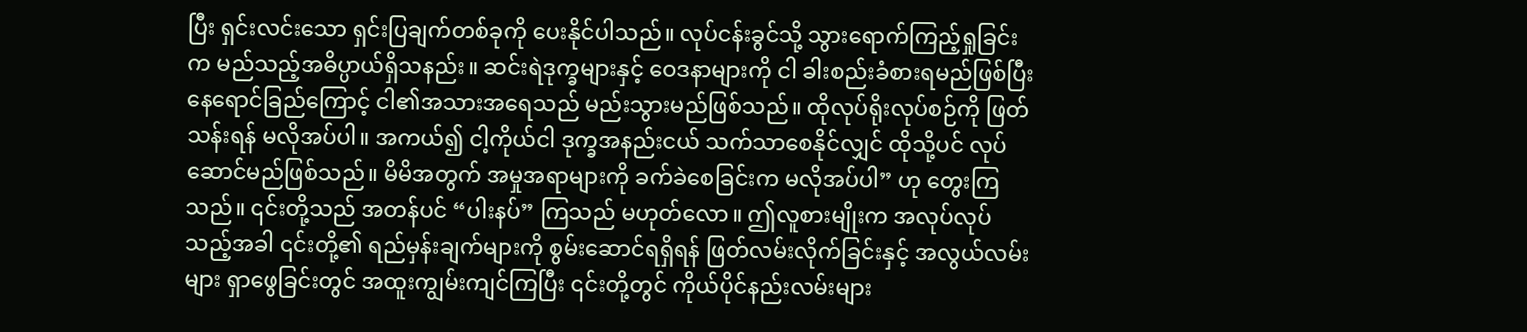ပြီး ရှင်းလင်းသော ရှင်းပြချက်တစ်ခုကို ပေးနိုင်ပါသည်။ လုပ်ငန်းခွင်သို့ သွားရောက်ကြည့်ရှုခြင်းက မည်သည့်အဓိပ္ပာယ်ရှိသနည်း။ ဆင်းရဲဒုက္ခများနှင့် ဝေဒနာများကို ငါ ခါးစည်းခံစားရမည်ဖြစ်ပြီး နေရောင်ခြည်ကြောင့် ငါ၏အသားအရေသည် မည်းသွားမည်ဖြစ်သည်။ ထိုလုပ်ရိုးလုပ်စဉ်ကို ဖြတ်သန်းရန် မလိုအပ်ပါ။ အကယ်၍ ငါ့ကိုယ်ငါ ဒုက္ခအနည်းငယ် သက်သာစေနိုင်လျှင် ထိုသို့ပင် လုပ်ဆောင်မည်ဖြစ်သည်။ မိမိအတွက် အမှုအရာများကို ခက်ခဲစေခြင်းက မလိုအပ်ပါ” ဟု တွေးကြသည်။ ၎င်းတို့သည် အတန်ပင် “ပါးနပ်” ကြသည် မဟုတ်လော။ ဤလူစားမျိုးက အလုပ်လုပ်သည့်အခါ ၎င်းတို့၏ ရည်မှန်းချက်များကို စွမ်းဆောင်ရရှိရန် ဖြတ်လမ်းလိုက်ခြင်းနှင့် အလွယ်လမ်းများ ရှာဖွေခြင်းတွင် အထူးကျွမ်းကျင်ကြပြီး ၎င်းတို့တွင် ကိုယ်ပိုင်နည်းလမ်းများ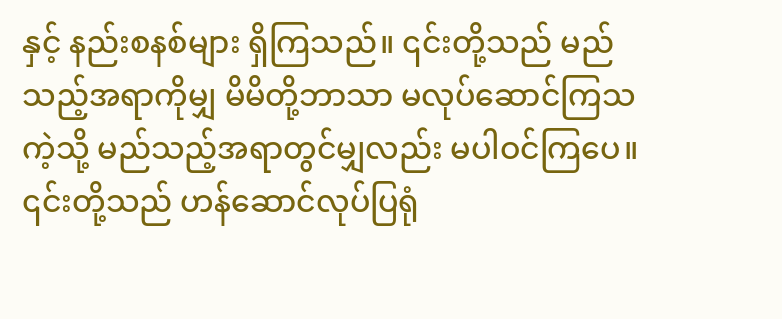နှင့် နည်းစနစ်များ ရှိကြသည်။ ၎င်းတို့သည် မည်သည့်အရာကိုမျှ မိမိတို့ဘာသာ မလုပ်ဆောင်ကြသကဲ့သို့ မည်သည့်အရာတွင်မျှလည်း မပါဝင်ကြပေ။ ၎င်းတို့သည် ဟန်ဆောင်လုပ်ပြရုံ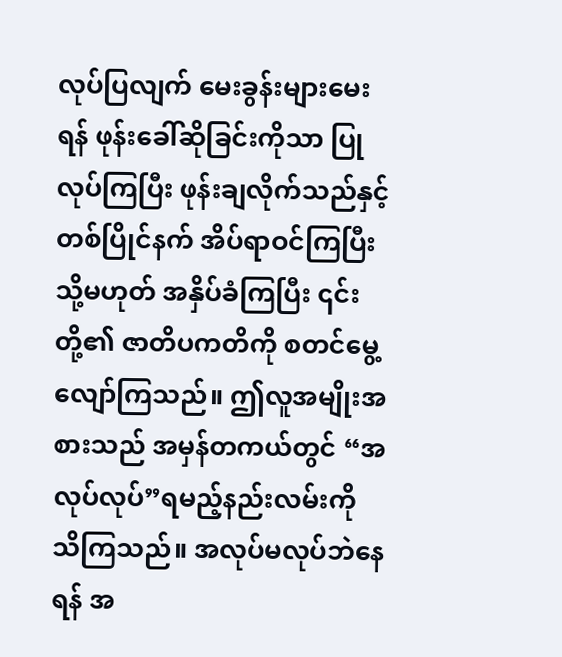လုပ်ပြလျက် မေးခွန်းများမေးရန် ဖုန်းခေါ်ဆိုခြင်းကိုသာ ပြုလုပ်ကြပြီး ဖုန်းချလိုက်သည်နှင့်တစ်ပြိုင်နက် အိပ်ရာဝင်ကြပြီး သို့မဟုတ် အနှိပ်ခံကြပြီး ၎င်းတို့၏ ဇာတိပကတိကို စတင်မွေ့လျော်ကြသည်။ ဤလူအမျိုးအစားသည် အမှန်တကယ်တွင် “အလုပ်လုပ်”ရမည့်နည်းလမ်းကို သိကြသည်။ အလုပ်မလုပ်ဘဲနေရန် အ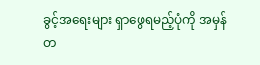ခွင့်အရေးများ ရှာဖွေရမည့်ပုံကို အမှန်တ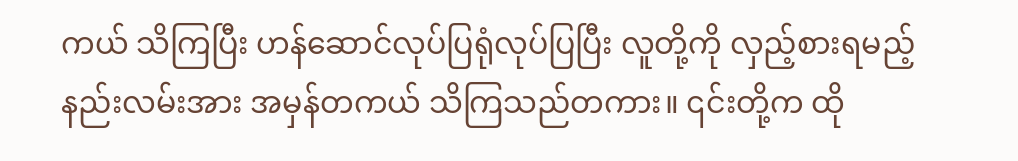ကယ် သိကြပြီး ဟန်ဆောင်လုပ်ပြရုံလုပ်ပြပြီး လူတို့ကို လှည့်စားရမည့် နည်းလမ်းအား အမှန်တကယ် သိကြသည်တကား။ ၎င်းတို့က ထို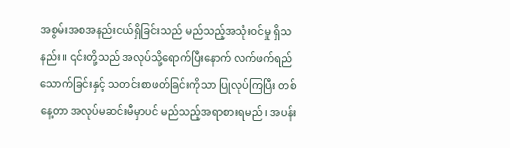အစွမ်းအစအနည်းငယ်ရှိခြင်းသည် မည်သည့်အသုံးဝင်မှု ရှိသနည်း။ ၎င်းတို့သည် အလုပ်သို့ရောက်ပြီးနောက် လက်ဖက်ရည်သောက်ခြင်းနှင့် သတင်းစာဖတ်ခြင်းကိုသာ ပြုလုပ်ကြပြီး တစ်နေ့တာ အလုပ်မဆင်းမီမှာပင် မည်သည့်အရာစားရမည်၊ အပန်း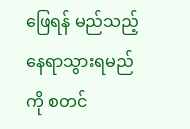ဖြေရန် မည်သည့်နေရာသွားရမည်ကို စတင်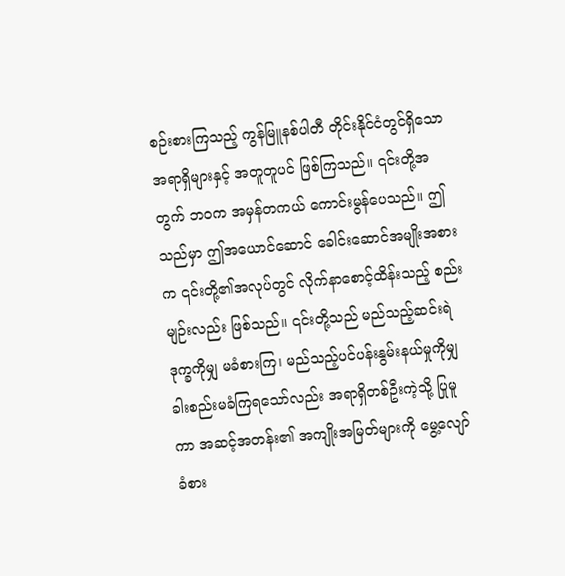စဉ်းစားကြသည့် ကွန်မြူနစ်ပါတီ တိုင်းနိုင်ငံတွင်ရှိသော အရာရှိများနှင့် အတူတူပင် ဖြစ်ကြသည်။ ၎င်းတို့အတွက် ဘဝက အမှန်တကယ် ကောင်းမွန်ပေသည်။ ဤသည်မှာ ဤအယောင်ဆောင် ခေါင်းဆောင်အမျိုးအစားက ၎င်းတို့၏အလုပ်တွင် လိုက်နာစောင့်ထိန်းသည့် စည်းမျဉ်းလည်း ဖြစ်သည်။ ၎င်းတို့သည် မည်သည့်ဆင်းရဲဒုက္ခကိုမျှ မခံစားကြ၊ မည်သည့်ပင်ပန်းနွမ်းနယ်မှုကိုမျှ ခါးစည်းမခံကြရသော်လည်း အရာရှိတစ်ဦးကဲ့သို့ ပြုမူကာ အဆင့်အတန်း၏ အကျိုးအမြတ်များကို မွေ့လျော်ခံစား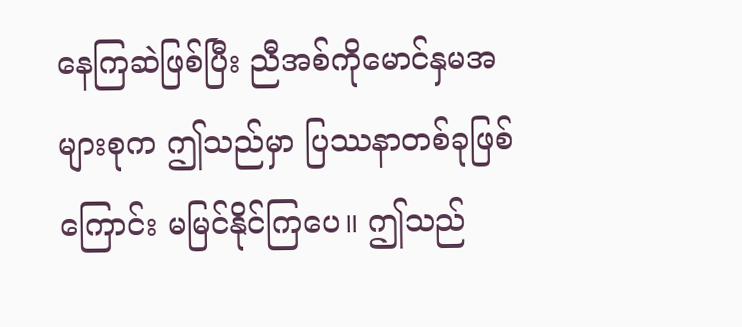နေကြဆဲဖြစ်ပြီး ညီအစ်ကိုမောင်နှမအများစုက ဤသည်မှာ ပြဿနာတစ်ခုဖြစ်ကြောင်း မမြင်နိုင်ကြပေ။ ဤသည်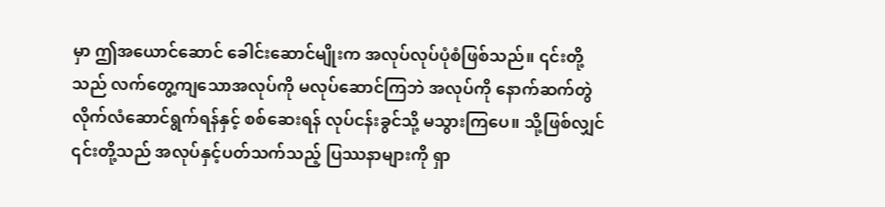မှာ ဤအယောင်ဆောင် ခေါင်းဆောင်မျိုးက အလုပ်လုပ်ပုံစံဖြစ်သည်။ ၎င်းတို့သည် လက်တွေ့ကျသောအလုပ်ကို မလုပ်ဆောင်ကြဘဲ အလုပ်ကို နောက်ဆက်တွဲလိုက်လံဆောင်ရွက်ရန်နှင့် စစ်ဆေးရန် လုပ်ငန်းခွင်သို့ မသွားကြပေ။ သို့ဖြစ်လျှင် ၎င်းတို့သည် အလုပ်နှင့်ပတ်သက်သည့် ပြဿနာများကို ရှာ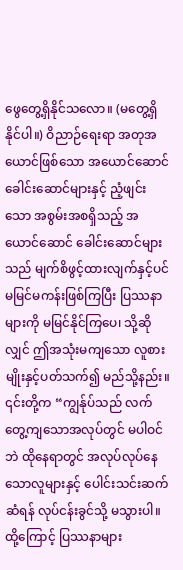ဖွေတွေ့ရှိနိုင်သလော။ (မတွေ့ရှိနိုင်ပါ။) ဝိညာဉ်ရေးရာ အတုအယောင်ဖြစ်သော အယောင်ဆောင် ခေါင်းဆောင်များနှင့် ညံ့ဖျင်းသော အစွမ်းအစရှိသည့် အယောင်ဆောင် ခေါင်းဆောင်များသည် မျက်စိဖွင့်ထားလျက်နှင့်ပင် မမြင်မကန်းဖြစ်ကြပြီး ပြဿနာများကို မမြင်နိုင်ကြပေ၊ သို့ဆိုလျှင် ဤအသုံးမကျသော လူစားမျိုးနှင့်ပတ်သက်၍ မည်သို့နည်း။ ၎င်းတို့က “ကျွန်ုပ်သည် လက်တွေ့ကျသောအလုပ်တွင် မပါဝင်ဘဲ ထိုနေရာတွင် အလုပ်လုပ်နေသောလူများနှင့် ပေါင်းသင်းဆက်ဆံရန် လုပ်ငန်းခွင်သို့ မသွားပါ။ ထို့ကြောင့် ပြဿနာများ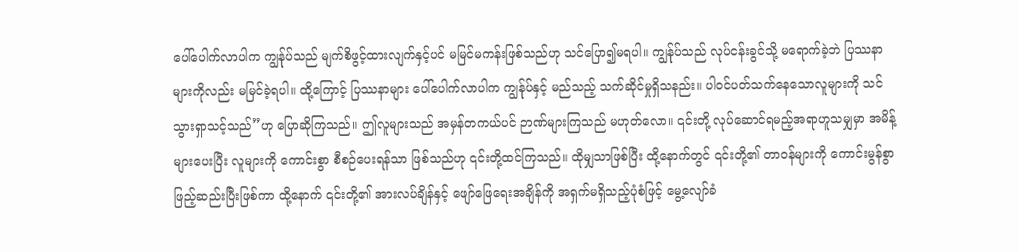ပေါ်ပေါက်လာပါက ကျွန်ုပ်သည် မျက်စိဖွင့်ထားလျက်နှင့်ပင် မမြင်မကန်းဖြစ်သည်ဟု သင်ပြော၍မရပါ။ ကျွန်ုပ်သည် လုပ်ငန်းခွင်သို့ မရောက်ခဲ့ဘဲ ပြဿနာများကိုလည်း မမြင်ခဲ့ရပါ။ ထို့ကြောင့် ပြဿနာများ ပေါ်ပေါက်လာပါက ကျွန်ုပ်နှင့် မည်သည့် သက်ဆိုင်မှုရှိသနည်း။ ပါဝင်ပတ်သက်နေသောလူများကို သင် သွားရှာသင့်သည်”ဟု ပြောဆိုကြသည်။ ဤလူများသည် အမှန်တကယ်ပင် ဉာဏ်များကြသည် မဟုတ်လော။ ၎င်းတို့ လုပ်ဆောင်ရမည့်အရာဟူသမျှမှာ အမိန့်များပေးပြီး လူများကို ကောင်းစွာ စီစဉ်ပေးရန်သာ ဖြစ်သည်ဟု ၎င်းတို့ထင်ကြသည်။ ထိုမျှသာဖြစ်ပြီး ထို့နောက်တွင် ၎င်းတို့၏ တာဝန်များကို ကောင်းမွန်စွာ ဖြည့်ဆည်းပြီးဖြစ်ကာ ထို့နောက် ၎င်းတို့၏ အားလပ်ချိန်နှင့် ဖျော်ဖြေရေးအချိန်ကို အရှက်မရှိသည့်ပုံစံဖြင့် မွေ့လျော်ခံ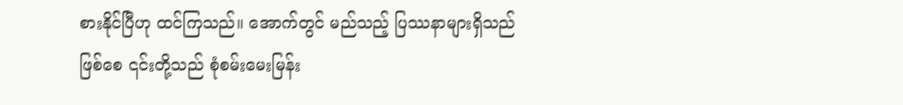စားနိုင်ပြီဟု ထင်ကြသည်။ အောက်တွင် မည်သည့် ပြဿနာများရှိသည်ဖြစ်စေ ၎င်းတို့သည် စုံစမ်းမေးမြန်း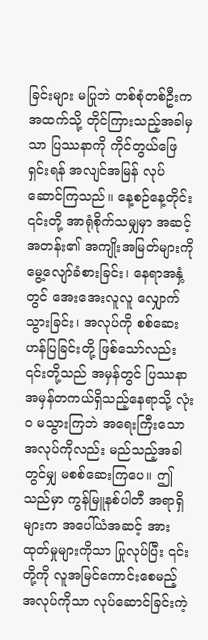ခြင်းများ မပြုဘဲ တစ်စုံတစ်ဦးက အထက်သို့ တိုင်ကြားသည့်အခါမှသာ ပြဿနာကို ကိုင်တွယ်ဖြေရှင်းရန် အလျင်အမြန် လုပ်ဆောင်ကြသည်။ နေ့စဉ်နေ့တိုင်း ၎င်းတို့ အာရုံစိုက်သမျှမှာ အဆင့်အတန်း၏ အကျိုးအမြတ်များကို မွေ့လျော်ခံစားခြင်း၊ နေရာအနှံ့တွင် အေးအေးလူလူ လျှောက်သွားခြင်း၊ အလုပ်ကို စစ်ဆေးဟန်ပြခြင်းတို့ ဖြစ်သော်လည်း ၎င်းတို့သည် အမှန်တွင် ပြဿနာအမှန်တကယ်ရှိသည့်နေရာသို့ လုံးဝ မသွားကြဘဲ အရေးကြီးသောအလုပ်ကိုလည်း မည်သည့်အခါတွင်မျှ မစစ်ဆေးကြပေ။ ဤသည်မှာ ကွန်မြူနစ်ပါတီ အရာရှိများက အပေါ်ယံအဆင့် အားထုတ်မှုများကိုသာ ပြုလုပ်ပြီး ၎င်းတို့ကို လူအမြင်ကောင်းစေမည့် အလုပ်ကိုသာ လုပ်ဆောင်ခြင်းကဲ့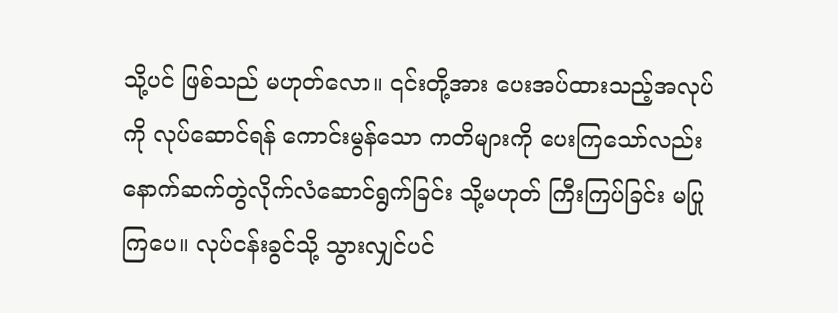သို့ပင် ဖြစ်သည် မဟုတ်လော။ ၎င်းတို့အား ပေးအပ်ထားသည့်အလုပ်ကို လုပ်ဆောင်ရန် ကောင်းမွန်သော ကတိများကို ပေးကြသော်လည်း နောက်ဆက်တွဲလိုက်လံဆောင်ရွက်ခြင်း သို့မဟုတ် ကြီးကြပ်ခြင်း မပြုကြပေ။ လုပ်ငန်းခွင်သို့ သွားလျှင်ပင်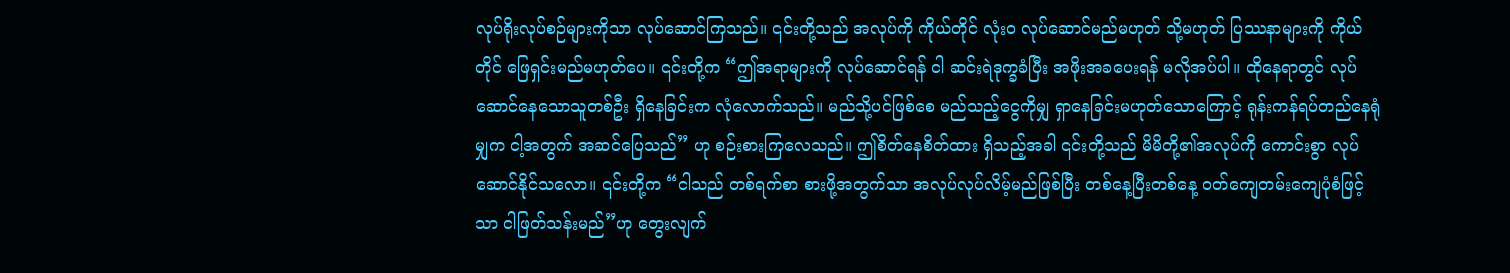လုပ်ရိုးလုပ်စဉ်များကိုသာ လုပ်ဆောင်ကြသည်။ ၎င်းတို့သည် အလုပ်ကို ကိုယ်တိုင် လုံးဝ လုပ်ဆောင်မည်မဟုတ် သို့မဟုတ် ပြဿနာများကို ကိုယ်တိုင် ဖြေရှင်းမည်မဟုတ်ပေ။ ၎င်းတို့က “ဤအရာများကို လုပ်ဆောင်ရန် ငါ ဆင်းရဲဒုက္ခခံပြီး အဖိုးအခပေးရန် မလိုအပ်ပါ။ ထိုနေရာတွင် လုပ်ဆောင်နေသောသူတစ်ဦး ရှိနေခြင်းက လုံလောက်သည်။ မည်သို့ပင်ဖြစ်စေ မည်သည့်ငွေကိုမျှ ရှာနေခြင်းမဟုတ်သောကြောင့် ရုန်းကန်ရပ်တည်နေရုံမျှက ငါ့အတွက် အဆင်ပြေသည်” ဟု စဉ်းစားကြလေသည်။ ဤစိတ်နေစိတ်ထား ရှိသည့်အခါ ၎င်းတို့သည် မိမိတို့၏အလုပ်ကို ကောင်းစွာ လုပ်ဆောင်နိုင်သလော။ ၎င်းတို့က “ငါသည် တစ်ရက်စာ စားဖို့အတွက်သာ အလုပ်လုပ်လိမ့်မည်ဖြစ်ပြီး တစ်နေ့ပြီးတစ်နေ့ ဝတ်ကျေတမ်းကျေပုံစံဖြင့်သာ ငါဖြတ်သန်းမည်”ဟု တွေးလျက်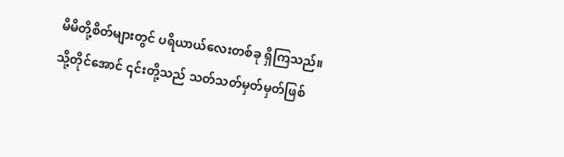မိမိတို့စိတ်များတွင် ပရိယာယ်လေးတစ်ခု ရှိကြသည်။ သို့တိုင်အောင် ၎င်းတို့သည် သတ်သတ်မှတ်မှတ်ဖြစ်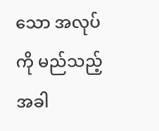သော အလုပ်ကို မည်သည့်အခါ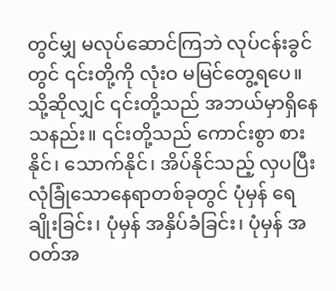တွင်မျှ မလုပ်ဆောင်ကြဘဲ လုပ်ငန်းခွင်တွင် ၎င်းတို့ကို လုံးဝ မမြင်တွေ့ရပေ။ သို့ဆိုလျှင် ၎င်းတို့သည် အဘယ်မှာရှိနေသနည်း။ ၎င်းတို့သည် ကောင်းစွာ စားနိုင်၊ သောက်နိုင်၊ အိပ်နိုင်သည့် လှပပြီး လုံခြုံသောနေရာတစ်ခုတွင် ပုံမှန် ရေချိုးခြင်း၊ ပုံမှန် အနှိပ်ခံခြင်း၊ ပုံမှန် အဝတ်အ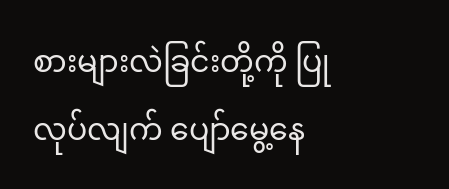စားများလဲခြင်းတို့ကို ပြုလုပ်လျက် ပျော်မွေ့နေ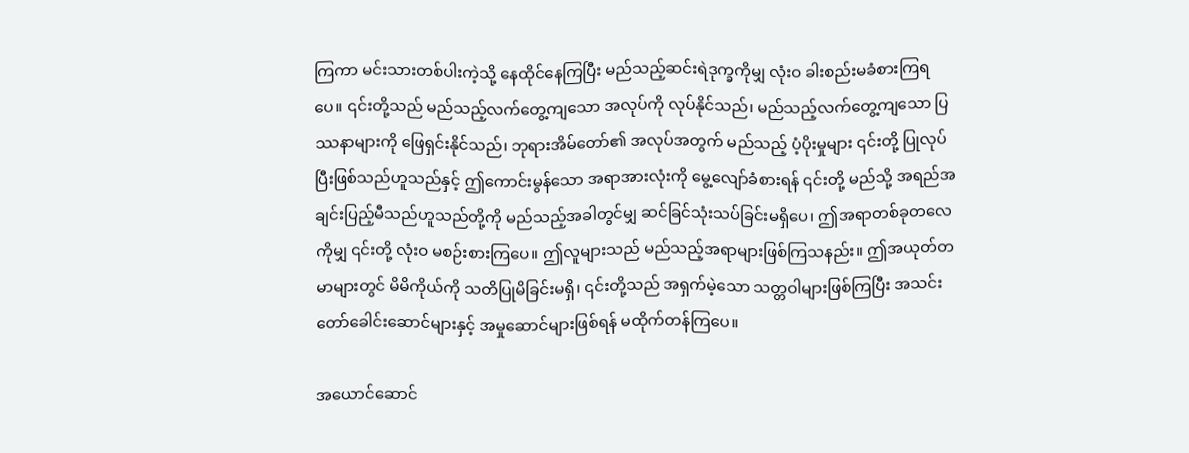ကြကာ မင်းသားတစ်ပါးကဲ့သို့ နေထိုင်နေကြပြီး မည်သည့်ဆင်းရဲဒုက္ခကိုမျှ လုံးဝ ခါးစည်းမခံစားကြရပေ။ ၎င်းတို့သည် မည်သည့်လက်တွေ့ကျသော အလုပ်ကို လုပ်နိုင်သည်၊ မည်သည့်လက်တွေ့ကျသော ပြဿနာများကို ဖြေရှင်းနိုင်သည်၊ ဘုရားအိမ်တော်၏ အလုပ်အတွက် မည်သည့် ပံ့ပိုးမှုများ ၎င်းတို့ ပြုလုပ်ပြီးဖြစ်သည်ဟူသည်နှင့် ဤကောင်းမွန်သော အရာအားလုံးကို မွေ့လျော်ခံစားရန် ၎င်းတို့ မည်သို့ အရည်အချင်းပြည့်မီသည်ဟူသည်တို့ကို မည်သည့်အခါတွင်မျှ ဆင်ခြင်သုံးသပ်ခြင်းမရှိပေ၊ ဤအရာတစ်ခုတလေကိုမျှ ၎င်းတို့ လုံးဝ မစဉ်းစားကြပေ။ ဤလူများသည် မည်သည့်အရာများဖြစ်ကြသနည်း။ ဤအယုတ်တမာများတွင် မိမိကိုယ်ကို သတိပြုမိခြင်းမရှိ၊ ၎င်းတို့သည် အရှက်မဲ့သော သတ္တဝါများဖြစ်ကြပြီး အသင်းတော်ခေါင်းဆောင်များနှင့် အမှုဆောင်များဖြစ်ရန် မထိုက်တန်ကြပေ။

အယောင်ဆောင်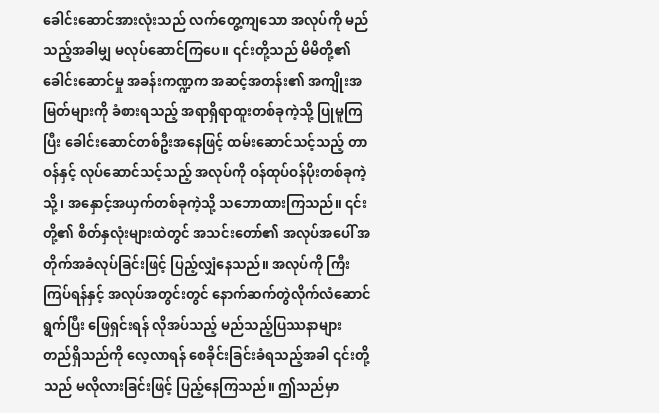ခေါင်းဆောင်အားလုံးသည် လက်တွေ့ကျသော အလုပ်ကို မည်သည့်အခါမျှ မလုပ်ဆောင်ကြပေ။ ၎င်းတို့သည် မိမိတို့၏ ခေါင်းဆောင်မှု အခန်းကဏ္ဍက အဆင့်အတန်း၏ အကျိုးအမြတ်များကို ခံစားရသည့် အရာရှိရာထူးတစ်ခုကဲ့သို့ ပြုမူကြပြီး ခေါင်းဆောင်တစ်ဦးအနေဖြင့် ထမ်းဆောင်သင့်သည့် တာဝန်နှင့် လုပ်ဆောင်သင့်သည့် အလုပ်ကို ဝန်ထုပ်ဝန်ပိုးတစ်ခုကဲ့သို့၊ အနှောင့်အယှက်တစ်ခုကဲ့သို့ သဘောထားကြသည်။ ၎င်းတို့၏ စိတ်နှလုံးများထဲတွင် အသင်းတော်၏ အလုပ်အပေါ် အတိုက်အခံလုပ်ခြင်းဖြင့် ပြည့်လျှံနေသည်။ အလုပ်ကို ကြီးကြပ်ရန်နှင့် အလုပ်အတွင်းတွင် နောက်ဆက်တွဲလိုက်လံဆောင်ရွက်ပြီး ဖြေရှင်းရန် လိုအပ်သည့် မည်သည့်ပြဿနာများ တည်ရှိသည်ကို လေ့လာရန် စေခိုင်းခြင်းခံရသည့်အခါ ၎င်းတို့သည် မလိုလားခြင်းဖြင့် ပြည့်နေကြသည်။ ဤသည်မှာ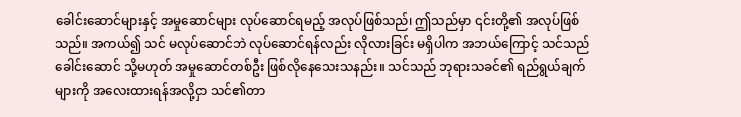ခေါင်းဆောင်များနှင့် အမှုဆောင်များ လုပ်ဆောင်ရမည့် အလုပ်ဖြစ်သည်၊ ဤသည်မှာ ၎င်းတို့၏ အလုပ်ဖြစ်သည်။ အကယ်၍ သင် မလုပ်ဆောင်ဘဲ လုပ်ဆောင်ရန်လည်း လိုလားခြင်း မရှိပါက အဘယ်ကြောင့် သင်သည် ခေါင်းဆောင် သို့မဟုတ် အမှုဆောင်တစ်ဦး ဖြစ်လိုနေသေးသနည်း။ သင်သည် ဘုရားသခင်၏ ရည်ရွယ်ချက်များကို အလေးထားရန်အလို့ငှာ သင်၏တာ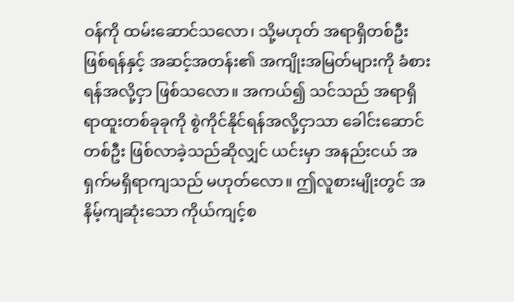ဝန်ကို ထမ်းဆောင်သလော၊ သို့မဟုတ် အရာရှိတစ်ဦးဖြစ်ရန်နှင့် အဆင့်အတန်း၏ အကျိုးအမြတ်များကို ခံစားရန်အလို့ငှာ ဖြစ်သလော။ အကယ်၍ သင်သည် အရာရှိရာထူးတစ်ခုခုကို စွဲကိုင်နိုင်ရန်အလို့ငှာသာ ခေါင်းဆောင်တစ်ဦး ဖြစ်လာခဲ့သည်ဆိုလျှင် ယင်းမှာ အနည်းငယ် အရှက်မရှိရာကျသည် မဟုတ်လော။ ဤလူစားမျိုးတွင် အနိမ့်ကျဆုံးသော ကိုယ်ကျင့်စ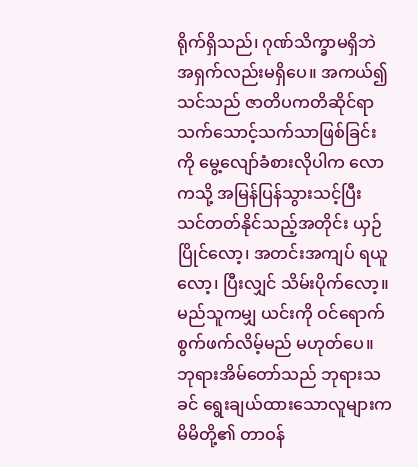ရိုက်ရှိသည်၊ ဂုဏ်သိက္ခာမရှိဘဲ အရှက်လည်းမရှိပေ။ အကယ်၍ သင်သည် ဇာတိပကတိဆိုင်ရာ သက်သောင့်သက်သာဖြစ်ခြင်းကို မွေ့လျော်ခံစားလိုပါက လောကသို့ အမြန်ပြန်သွားသင့်ပြီး သင်တတ်နိုင်သည့်အတိုင်း ယှဉ်ပြိုင်လော့၊ အတင်းအကျပ် ရယူလော့၊ ပြီးလျှင် သိမ်းပိုက်လော့။ မည်သူကမျှ ယင်းကို ဝင်ရောက်စွက်ဖက်လိမ့်မည် မဟုတ်ပေ။ ဘုရားအိမ်တော်သည် ဘုရားသခင် ရွေးချယ်ထားသောလူများက မိမိတို့၏ တာဝန်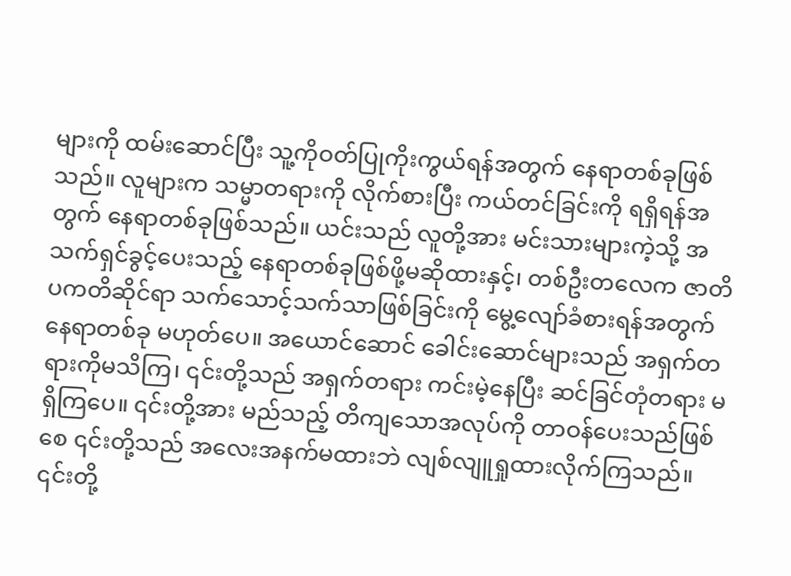များကို ထမ်းဆောင်ပြီး သူ့ကိုဝတ်ပြုကိုးကွယ်ရန်အတွက် နေရာတစ်ခုဖြစ်သည်။ လူများက သမ္မာတရားကို လိုက်စားပြီး ကယ်တင်ခြင်းကို ရရှိရန်အတွက် နေရာတစ်ခုဖြစ်သည်။ ယင်းသည် လူတို့အား မင်းသားများကဲ့သို့ အသက်ရှင်ခွင့်ပေးသည့် နေရာတစ်ခုဖြစ်ဖို့မဆိုထားနှင့်၊ တစ်ဦးတလေက ဇာတိပကတိဆိုင်ရာ သက်သောင့်သက်သာဖြစ်ခြင်းကို မွေ့လျော်ခံစားရန်အတွက် နေရာတစ်ခု မဟုတ်ပေ။ အယောင်ဆောင် ခေါင်းဆောင်များသည် အရှက်တရားကိုမသိကြ၊ ၎င်းတို့သည် အရှက်တရား ကင်းမဲ့နေပြီး ဆင်ခြင်တုံတရား မရှိကြပေ။ ၎င်းတို့အား မည်သည့် တိကျသောအလုပ်ကို တာဝန်ပေးသည်ဖြစ်စေ ၎င်းတို့သည် အလေးအနက်မထားဘဲ လျစ်လျူရှုထားလိုက်ကြသည်။ ၎င်းတို့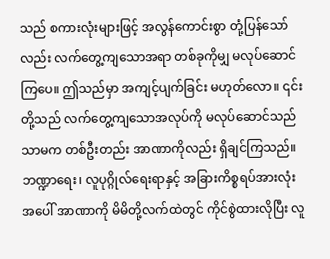သည် စကားလုံးများဖြင့် အလွန်ကောင်းစွာ တုံ့ပြန်သော်လည်း လက်တွေ့ကျသောအရာ တစ်ခုကိုမျှ မလုပ်ဆောင်ကြပေ။ ဤသည်မှာ အကျင့်ပျက်ခြင်း မဟုတ်လော။ ၎င်းတို့သည် လက်တွေ့ကျသောအလုပ်ကို မလုပ်ဆောင်သည်သာမက တစ်ဦးတည်း အာဏာကိုလည်း ရှိချင်ကြသည်။ ဘဏ္ဍာရေး၊ လူပုဂ္ဂိုလ်ရေးရာနှင့် အခြားကိစ္စရပ်အားလုံးအပေါ် အာဏာကို မိမိတို့လက်ထဲတွင် ကိုင်စွဲထားလိုပြီး လူ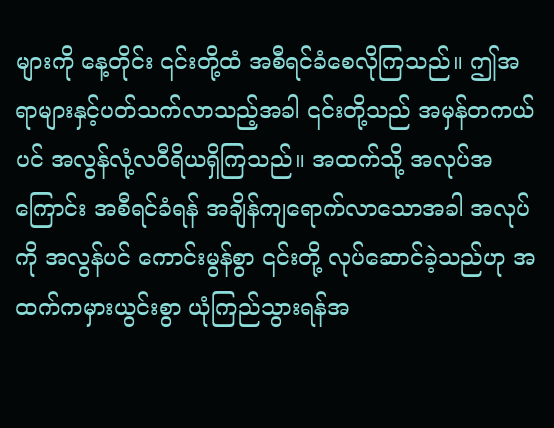များကို နေ့တိုင်း ၎င်းတို့ထံ အစီရင်ခံစေလိုကြသည်။ ဤအရာများနှင့်ပတ်သက်လာသည့်အခါ ၎င်းတို့သည် အမှန်တကယ်ပင် အလွန်လုံ့လဝီရိယရှိကြသည်။ အထက်သို့ အလုပ်အကြောင်း အစီရင်ခံရန် အချိန်ကျရောက်လာသောအခါ အလုပ်ကို အလွန်ပင် ကောင်းမွန်စွာ ၎င်းတို့ လုပ်ဆောင်ခဲ့သည်ဟု အထက်ကမှားယွင်းစွာ ယုံကြည်သွားရန်အ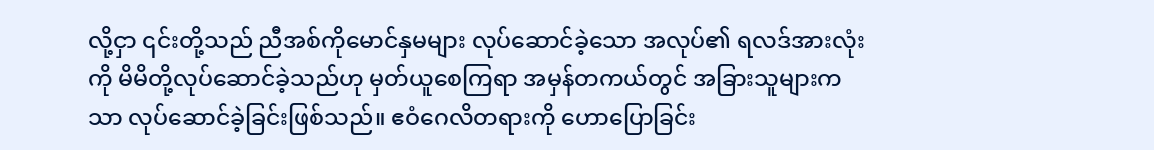လို့ငှာ ၎င်းတို့သည် ညီအစ်ကိုမောင်နှမများ လုပ်ဆောင်ခဲ့သော အလုပ်၏ ရလဒ်အားလုံးကို မိမိတို့လုပ်ဆောင်ခဲ့သည်ဟု မှတ်ယူစေကြရာ အမှန်တကယ်တွင် အခြားသူများကသာ လုပ်ဆောင်ခဲ့ခြင်းဖြစ်သည်။ ဧဝံဂေလိတရားကို ဟောပြောခြင်း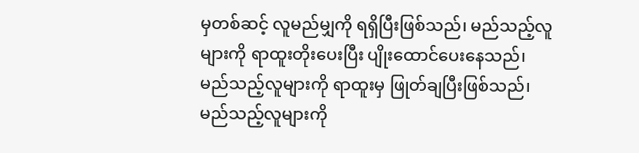မှတစ်ဆင့် လူမည်မျှကို ရရှိပြီးဖြစ်သည်၊ မည်သည့်လူများကို ရာထူးတိုးပေးပြီး ပျိုးထောင်ပေးနေသည်၊ မည်သည့်လူများကို ရာထူးမှ ဖြုတ်ချပြီးဖြစ်သည်၊ မည်သည့်လူများကို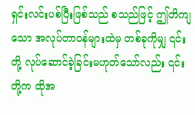ရှင်းလင်းပစ်ပြီးဖြစ်သည် စသည်ဖြင့် ဤတိကျသော အလုပ်တာဝန်များထဲမှ တစ်ခုကိုမျှ ၎င်းတို့ လုပ်ဆောင်ခဲ့ခြင်းမဟုတ်သော်လည်း ၎င်းတို့က ထိုအ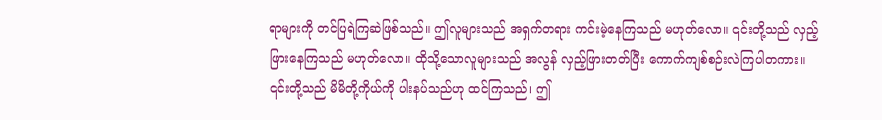ရာများကို တင်ပြရဲကြဆဲဖြစ်သည်။ ဤလူများသည် အရှက်တရား ကင်းမဲ့နေကြသည် မဟုတ်လော။ ၎င်းတို့သည် လှည့်ဖြားနေကြသည် မဟုတ်လော။ ထိုသို့သောလူများသည် အလွန် လှည့်ဖြားတတ်ပြီး ကောက်ကျစ်စဉ်းလဲကြပါတကား။ ၎င်းတို့သည် မိမိတို့ကိုယ်ကို ပါးနပ်သည်ဟု ထင်ကြသည်၊ ဤ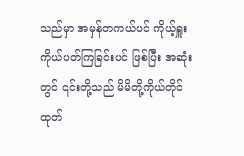သည်မှာ အမှန်တကယ်ပင် ကိုယ့်ရှူးကိုယ်ပတ်ကြခြင်းပင် ဖြစ်ပြီး အဆုံးတွင် ၎င်းတို့သည် မိမိတို့ကိုယ်တိုင် ထုတ်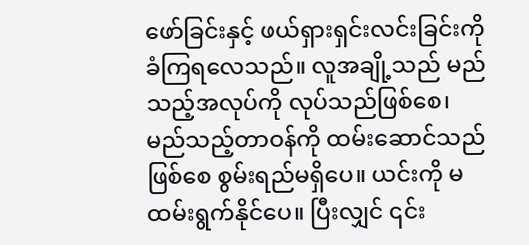ဖော်ခြင်းနှင့် ဖယ်ရှားရှင်းလင်းခြင်းကို ခံကြရလေသည်။ လူအချို့သည် မည်သည့်အလုပ်ကို လုပ်သည်ဖြစ်စေ၊ မည်သည့်တာဝန်ကို ထမ်းဆောင်သည်ဖြစ်စေ စွမ်းရည်မရှိပေ။ ယင်းကို မထမ်းရွက်နိုင်ပေ။ ပြီးလျှင် ၎င်း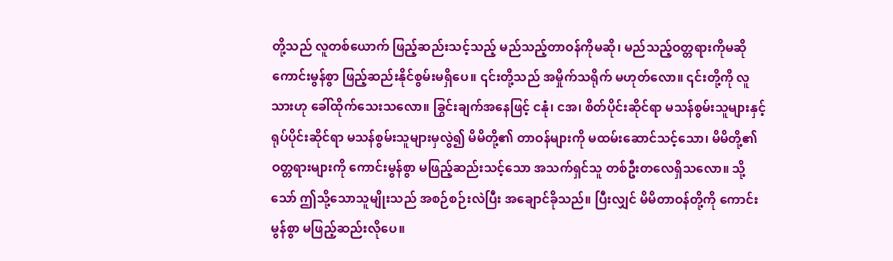တို့သည် လူတစ်ယောက် ဖြည့်ဆည်းသင့်သည့် မည်သည့်တာဝန်ကိုမဆို၊ မည်သည့်ဝတ္တရားကိုမဆို ကောင်းမွန်စွာ ဖြည့်ဆည်းနိုင်စွမ်းမရှိပေ။ ၎င်းတို့သည် အမှိုက်သရိုက် မဟုတ်လော။ ၎င်းတို့ကို လူသားဟု ခေါ်ထိုက်သေးသလော။ ခြွင်းချက်အနေဖြင့် ငနုံ၊ ငအ၊ စိတ်ပိုင်းဆိုင်ရာ မသန်စွမ်းသူများနှင့် ရုပ်ပိုင်းဆိုင်ရာ မသန်စွမ်းသူများမှလွဲ၍ မိမိတို့၏ တာဝန်များကို မထမ်းဆောင်သင့်သော၊ မိမိတို့၏ ဝတ္တရားများကို ကောင်းမွန်စွာ မဖြည့်ဆည်းသင့်သော အသက်ရှင်သူ တစ်ဦးတလေရှိသလော။ သို့သော် ဤသို့သောသူမျိုးသည် အစဉ်စဉ်းလဲပြီး အချောင်ခိုသည်။ ပြီးလျှင် မိမိတာဝန်တို့ကို ကောင်းမွန်စွာ မဖြည့်ဆည်းလိုပေ။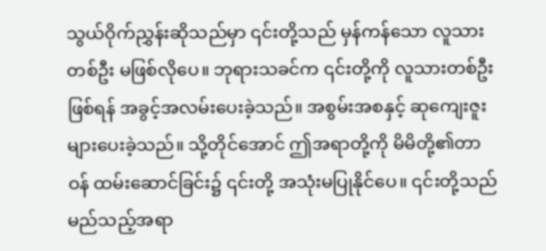သွယ်ဝိုက်ညွှန်းဆိုသည်မှာ ၎င်းတို့သည် မှန်ကန်သော လူသားတစ်ဦး မဖြစ်လိုပေ။ ဘုရားသခင်က ၎င်းတို့ကို လူသားတစ်ဦးဖြစ်ရန် အခွင့်အလမ်းပေးခဲ့သည်။ အစွမ်းအစနှင့် ဆုကျေးဇူးများပေးခဲ့သည်။ သို့တိုင်အောင် ဤအရာတို့ကို မိမိတို့၏တာဝန် ထမ်းဆောင်ခြင်း၌ ၎င်းတို့ အသုံးမပြုနိုင်ပေ။ ၎င်းတို့သည် မည်သည့်အရာ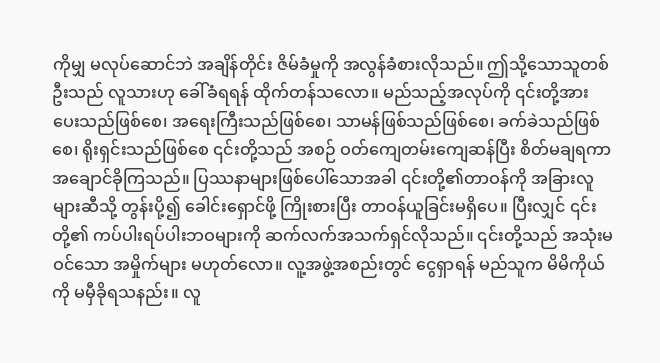ကိုမျှ မလုပ်ဆောင်ဘဲ အချိန်တိုင်း ဇိမ်ခံမှုကို အလွန်ခံစားလိုသည်။ ဤသို့သောသူတစ်ဦးသည် လူသားဟု ခေါ်ခံရရန် ထိုက်တန်သလော။ မည်သည့်အလုပ်ကို ၎င်းတို့အား ပေးသည်ဖြစ်စေ၊ အရေးကြီးသည်ဖြစ်စေ၊ သာမန်ဖြစ်သည်ဖြစ်စေ၊ ခက်ခဲသည်ဖြစ်စေ၊ ရိုးရှင်းသည်ဖြစ်စေ ၎င်းတို့သည် အစဉ် ဝတ်ကျေတမ်းကျေဆန်ပြီး စိတ်မချရကာ အချောင်ခိုကြသည်။ ပြဿနာများဖြစ်ပေါ်သောအခါ ၎င်းတို့၏တာဝန်ကို အခြားလူများဆီသို့ တွန်းပို့၍ ခေါင်းရှောင်ဖို့ ကြိုးစားပြီး တာဝန်ယူခြင်းမရှိပေ။ ပြီးလျှင် ၎င်းတို့၏ ကပ်ပါးရပ်ပါးဘဝများကို ဆက်လက်အသက်ရှင်လိုသည်။ ၎င်းတို့သည် အသုံးမဝင်သော အမှိုက်များ မဟုတ်လော။ လူ့အဖွဲ့အစည်းတွင် ငွေရှာရန် မည်သူက မိမိကိုယ်ကို မမှီခိုရသနည်း။ လူ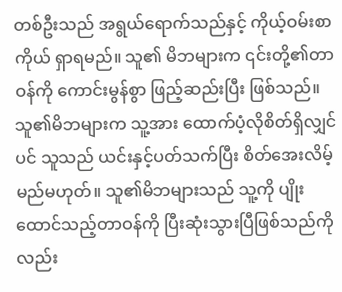တစ်ဦးသည် အရွယ်ရောက်သည်နှင့် ကိုယ့်ဝမ်းစာကိုယ် ရှာရမည်။ သူ၏ မိဘများက ၎င်းတို့၏တာဝန်ကို ကောင်းမွန်စွာ ဖြည့်ဆည်းပြီး ဖြစ်သည်။ သူ၏မိဘများက သူ့အား ထောက်ပံ့လိုစိတ်ရှိလျှင်ပင် သူသည် ယင်းနှင့်ပတ်သက်ပြီး စိတ်အေးလိမ့်မည်မဟုတ်။ သူ၏မိဘများသည် သူ့ကို ပျိုးထောင်သည့်တာဝန်ကို ပြီးဆုံးသွားပြီဖြစ်သည်ကိုလည်း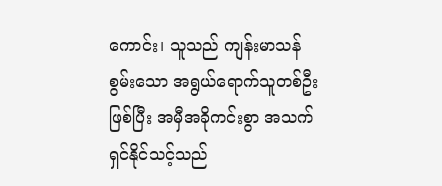ကောင်း၊ သူသည် ကျန်းမာသန်စွမ်းသော အရွယ်ရောက်သူတစ်ဦးဖြစ်ပြီး အမှီအခိုကင်းစွာ အသက်ရှင်နိုင်သင့်သည်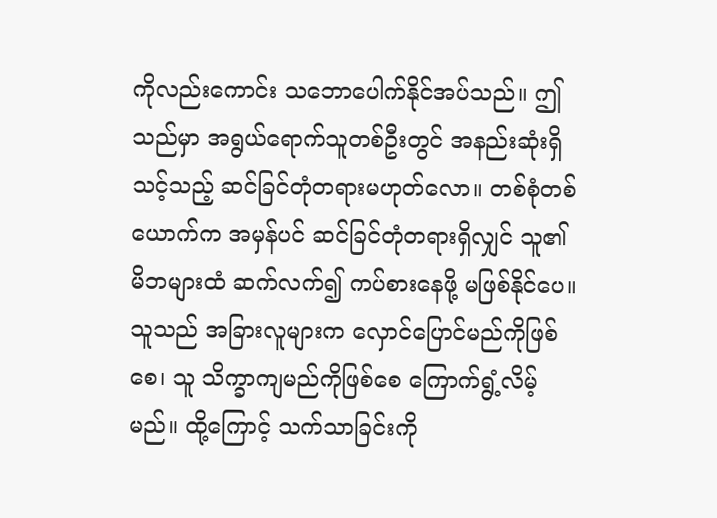ကိုလည်းကောင်း သဘောပေါက်နိုင်အပ်သည်။ ဤသည်မှာ အရွယ်ရောက်သူတစ်ဦးတွင် အနည်းဆုံးရှိသင့်သည့် ဆင်ခြင်တုံတရားမဟုတ်လော။ တစ်စုံတစ်ယောက်က အမှန်ပင် ဆင်ခြင်တုံတရားရှိလျှင် သူ၏မိဘများထံ ဆက်လက်၍ ကပ်စားနေဖို့ မဖြစ်နိုင်ပေ။ သူသည် အခြားလူများက လှောင်ပြောင်မည်ကိုဖြစ်စေ၊ သူ သိက္ခာကျမည်ကိုဖြစ်စေ ကြောက်ရွံ့လိမ့်မည်။ ထို့ကြောင့် သက်သာခြင်းကို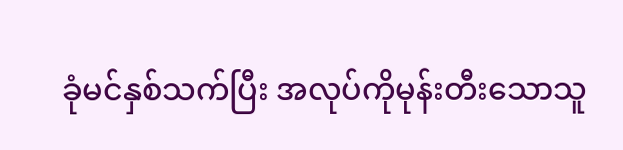ခုံမင်နှစ်သက်ပြီး အလုပ်ကိုမုန်းတီးသောသူ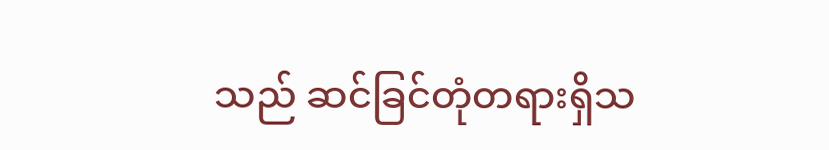သည် ဆင်ခြင်တုံတရားရှိသ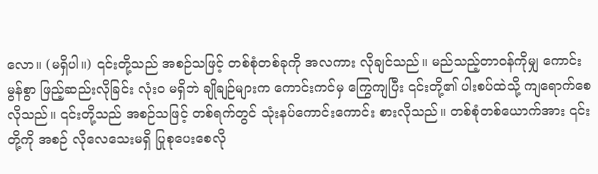လော။ (မရှိပါ။) ၎င်းတို့သည် အစဉ်သဖြင့် တစ်စုံတစ်ခုကို အလကား လိုချင်သည်။ မည်သည့်တာဝန်ကိုမျှ ကောင်းမွန်စွာ ဖြည့်ဆည်းလိုခြင်း လုံးဝ မရှိဘဲ ချိုချဉ်များက ကောင်းကင်မှ ကြွေကျပြီး ၎င်းတို့၏ ပါးစပ်ထဲသို့ ကျရောက်စေလိုသည်။ ၎င်းတို့သည် အစဉ်သဖြင့် တစ်ရက်တွင် သုံးနပ်ကောင်းကောင်း စားလိုသည်။ တစ်စုံတစ်ယောက်အား ၎င်းတို့ကို အစဉ် လိုလေသေးမရှိ ပြုစုပေးစေလို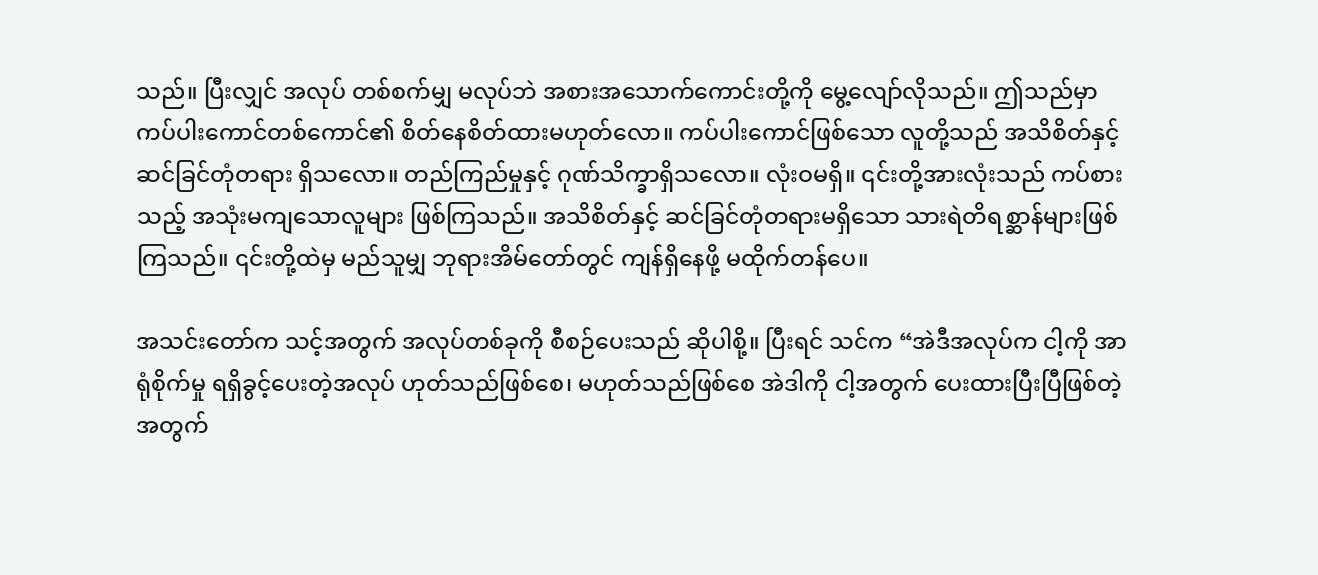သည်။ ပြီးလျှင် အလုပ် တစ်စက်မျှ မလုပ်ဘဲ အစားအသောက်ကောင်းတို့ကို မွေ့လျော်လိုသည်။ ဤသည်မှာ ကပ်ပါးကောင်တစ်ကောင်၏ စိတ်နေစိတ်ထားမဟုတ်လော။ ကပ်ပါးကောင်ဖြစ်သော လူတို့သည် အသိစိတ်နှင့် ဆင်ခြင်တုံတရား ရှိသလော။ တည်ကြည်မှုနှင့် ဂုဏ်သိက္ခာရှိသလော။ လုံးဝမရှိ။ ၎င်းတို့အားလုံးသည် ကပ်စားသည့် အသုံးမကျသောလူများ ဖြစ်ကြသည်။ အသိစိတ်နှင့် ဆင်ခြင်တုံတရားမရှိသော သားရဲတိရစ္ဆာန်များဖြစ်ကြသည်။ ၎င်းတို့ထဲမှ မည်သူမျှ ဘုရားအိမ်တော်တွင် ကျန်ရှိနေဖို့ မထိုက်တန်ပေ။

အသင်းတော်က သင့်အတွက် အလုပ်တစ်ခုကို စီစဉ်ပေးသည် ဆိုပါစို့။ ပြီးရင် သင်က “အဲဒီအလုပ်က ငါ့ကို အာရုံစိုက်မှု ရရှိခွင့်ပေးတဲ့အလုပ် ဟုတ်သည်ဖြစ်စေ၊ မဟုတ်သည်ဖြစ်စေ အဲဒါကို ငါ့အတွက် ပေးထားပြီးပြီဖြစ်တဲ့အတွက်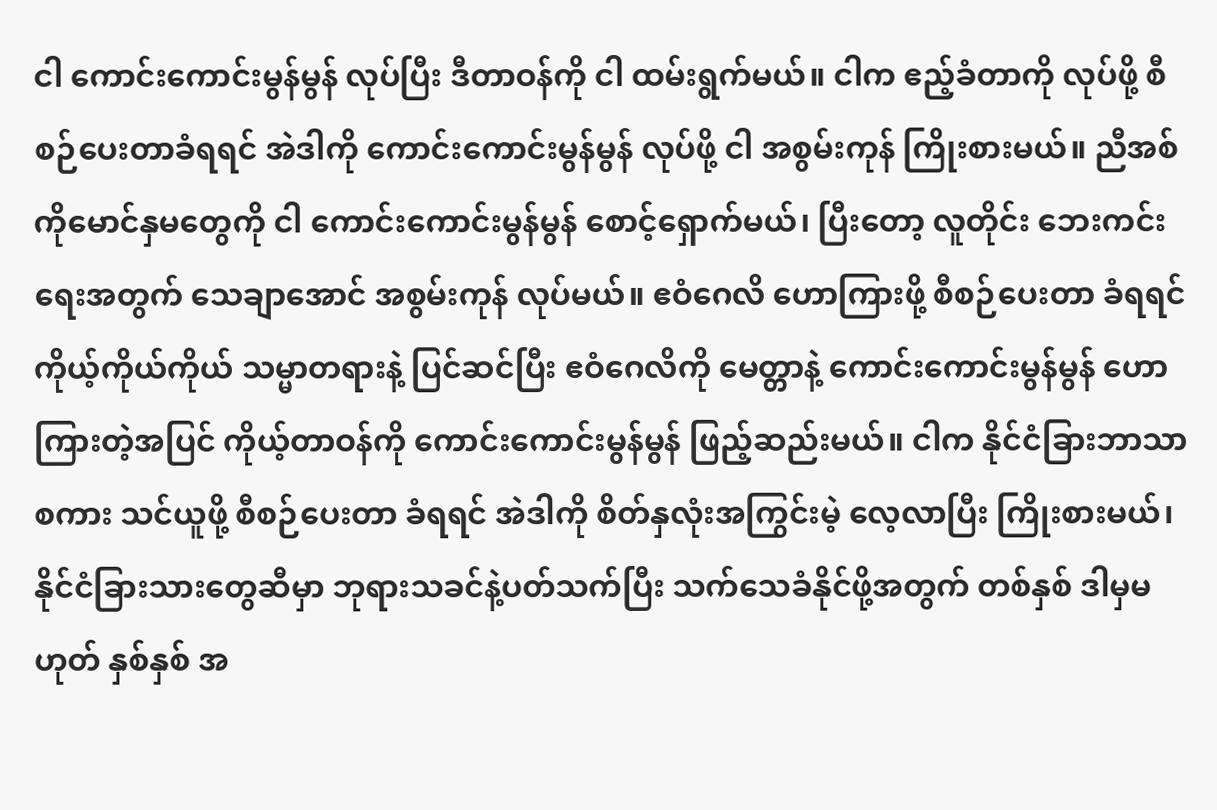ငါ ကောင်းကောင်းမွန်မွန် လုပ်ပြီး ဒီတာဝန်ကို ငါ ထမ်းရွက်မယ်။ ငါက ဧည့်ခံတာကို လုပ်ဖို့ စီစဉ်ပေးတာခံရရင် အဲဒါကို ကောင်းကောင်းမွန်မွန် လုပ်ဖို့ ငါ အစွမ်းကုန် ကြိုးစားမယ်။ ညီအစ်ကိုမောင်နှမတွေကို ငါ ကောင်းကောင်းမွန်မွန် စောင့်ရှောက်မယ်၊ ပြီးတော့ လူတိုင်း ဘေးကင်းရေးအတွက် သေချာအောင် အစွမ်းကုန် လုပ်မယ်။ ဧဝံဂေလိ ဟောကြားဖို့ စီစဉ်ပေးတာ ခံရရင် ကိုယ့်ကိုယ်ကိုယ် သမ္မာတရားနဲ့ ပြင်ဆင်ပြီး ဧဝံဂေလိကို မေတ္တာနဲ့ ကောင်းကောင်းမွန်မွန် ဟောကြားတဲ့အပြင် ကိုယ့်တာဝန်ကို ကောင်းကောင်းမွန်မွန် ဖြည့်ဆည်းမယ်။ ငါက နိုင်ငံခြားဘာသာစကား သင်ယူဖို့ စီစဉ်ပေးတာ ခံရရင် အဲဒါကို စိတ်နှလုံးအကြွင်းမဲ့ လေ့လာပြီး ကြိုးစားမယ်၊ နိုင်ငံခြားသားတွေဆီမှာ ဘုရားသခင်နဲ့ပတ်သက်ပြီး သက်သေခံနိုင်ဖို့အတွက် တစ်နှစ် ဒါမှမဟုတ် နှစ်နှစ် အ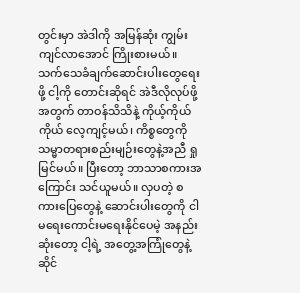တွင်းမှာ အဲဒါကို အမြန်ဆုံး ကျွမ်းကျင်လာအောင် ကြိုးစားမယ်။ သက်သေခံချက်ဆောင်းပါးတွေရေးဖို့ ငါ့ကို တောင်းဆိုရင် အဲဒီလိုလုပ်ဖို့အတွက် တာဝန်သိသိနဲ့ ကိုယ့်ကိုယ်ကိုယ် လေ့ကျင့်မယ်၊ ကိစ္စတွေကို သမ္မာတရားစည်းမျဉ်းတွေနဲ့အညီ ရှုမြင်မယ်။ ပြီးတော့ ဘာသာစကားအကြောင်း သင်ယူမယ်။ လှပတဲ့ စကားပြေတွေနဲ့ ဆောင်းပါးတွေကို ငါ မရေးကောင်းမရေးနိုင်ပေမဲ့ အနည်းဆုံးတော့ ငါ့ရဲ့ အတွေ့အကြုံတွေနဲ့ ဆိုင်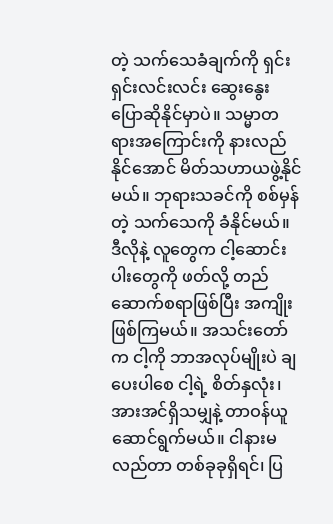တဲ့ သက်သေခံချက်ကို ရှင်းရှင်းလင်းလင်း ဆွေးနွေးပြောဆိုနိုင်မှာပဲ။ သမ္မာတရားအကြောင်းကို နားလည်နိုင်အောင် မိတ်သဟာယဖွဲ့နိုင်မယ်။ ဘုရားသခင်ကို စစ်မှန်တဲ့ သက်သေကို ခံနိုင်မယ်။ ဒီလိုနဲ့ လူတွေက ငါ့ဆောင်းပါးတွေကို ဖတ်လို့ တည်ဆောက်စရာဖြစ်ပြီး အကျိုးဖြစ်ကြမယ်။ အသင်းတော်က ငါ့ကို ဘာအလုပ်မျိုးပဲ ချပေးပါစေ ငါ့ရဲ့ စိတ်နှလုံး၊ အားအင်ရှိသမျှနဲ့ တာဝန်ယူဆောင်ရွက်မယ်။ ငါနားမလည်တာ တစ်ခုခုရှိရင်၊ ပြ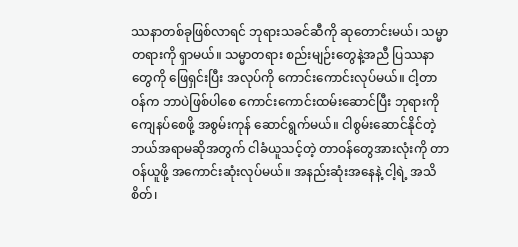ဿနာတစ်ခုဖြစ်လာရင် ဘုရားသခင်ဆီကို ဆုတောင်းမယ်၊ သမ္မာတရားကို ရှာမယ်။ သမ္မာတရား စည်းမျဉ်းတွေနဲ့အညီ ပြဿနာတွေကို ဖြေရှင်းပြီး အလုပ်ကို ကောင်းကောင်းလုပ်မယ်။ ငါ့တာဝန်က ဘာပဲဖြစ်ပါစေ ကောင်းကောင်းထမ်းဆောင်ပြီး ဘုရားကို ကျေနပ်စေဖို့ အစွမ်းကုန် ဆောင်ရွက်မယ်။ ငါစွမ်းဆောင်နိုင်တဲ့ ဘယ်အရာမဆိုအတွက် ငါခံယူသင့်တဲ့ တာဝန်တွေအားလုံးကို တာဝန်ယူဖို့ အကောင်းဆုံးလုပ်မယ်။ အနည်းဆုံးအနေနဲ့ ငါ့ရဲ့ အသိစိတ်၊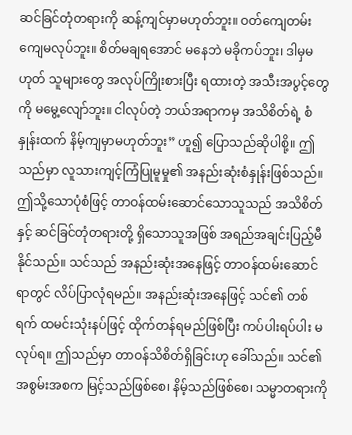ဆင်ခြင်တုံတရားကို ဆန့်ကျင်မှာမဟုတ်ဘူး။ ဝတ်ကျေတမ်းကျေမလုပ်ဘူး။ စိတ်မချရအောင် မနေဘဲ မခိုကပ်ဘူး၊ ဒါမှမဟုတ် သူများတွေ အလုပ်ကြိုးစားပြီး ရထားတဲ့ အသီးအပွင့်တွေကို မမွေ့လျော်ဘူး။ ငါလုပ်တဲ့ ဘယ်အရာကမှ အသိစိတ်ရဲ့ စံနှုန်းထက် နိမ့်ကျမှာမဟုတ်ဘူး” ဟူ၍ ပြောသည်ဆိုပါစို့။ ဤသည်မှာ လူသားကျင့်ကြံပြုမူမှု၏ အနည်းဆုံးစံနှုန်းဖြစ်သည်။ ဤသို့သောပုံစံဖြင့် တာဝန်ထမ်းဆောင်သောသူသည် အသိစိတ်နှင့် ဆင်ခြင်တုံတရားတို့ ရှိသောသူအဖြစ် အရည်အချင်းပြည့်မီနိုင်သည်။ သင်သည် အနည်းဆုံးအနေဖြင့် တာဝန်ထမ်းဆောင်ရာတွင် လိပ်ပြာလုံရမည်။ အနည်းဆုံးအနေဖြင့် သင်၏ တစ်ရက် ထမင်းသုံးနပ်ဖြင့် ထိုက်တန်ရမည်ဖြစ်ပြီး ကပ်ပါးရပ်ပါး မလုပ်ရ။ ဤသည်မှာ တာဝန်သိစိတ်ရှိခြင်းဟု ခေါ်သည်။ သင်၏ အစွမ်းအစက မြင့်သည်ဖြစ်စေ၊ နိမ့်သည်ဖြစ်စေ၊ သမ္မာတရားကို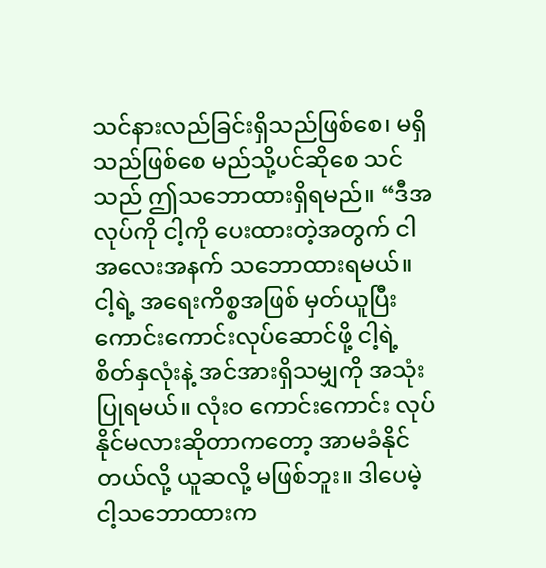သင်နားလည်ခြင်းရှိသည်ဖြစ်စေ၊ မရှိသည်ဖြစ်စေ မည်သို့ပင်ဆိုစေ သင်သည် ဤသဘောထားရှိရမည်။ “ဒီအလုပ်ကို ငါ့ကို ပေးထားတဲ့အတွက် ငါ အလေးအနက် သဘောထားရမယ်။ ငါ့ရဲ့ အရေးကိစ္စအဖြစ် မှတ်ယူပြီး ကောင်းကောင်းလုပ်ဆောင်ဖို့ ငါ့ရဲ့ စိတ်နှလုံးနဲ့ အင်အားရှိသမျှကို အသုံးပြုရမယ်။ လုံးဝ ကောင်းကောင်း လုပ်နိုင်မလားဆိုတာကတော့ အာမခံနိုင်တယ်လို့ ယူဆလို့ မဖြစ်ဘူး။ ဒါပေမဲ့ ငါ့သဘောထားက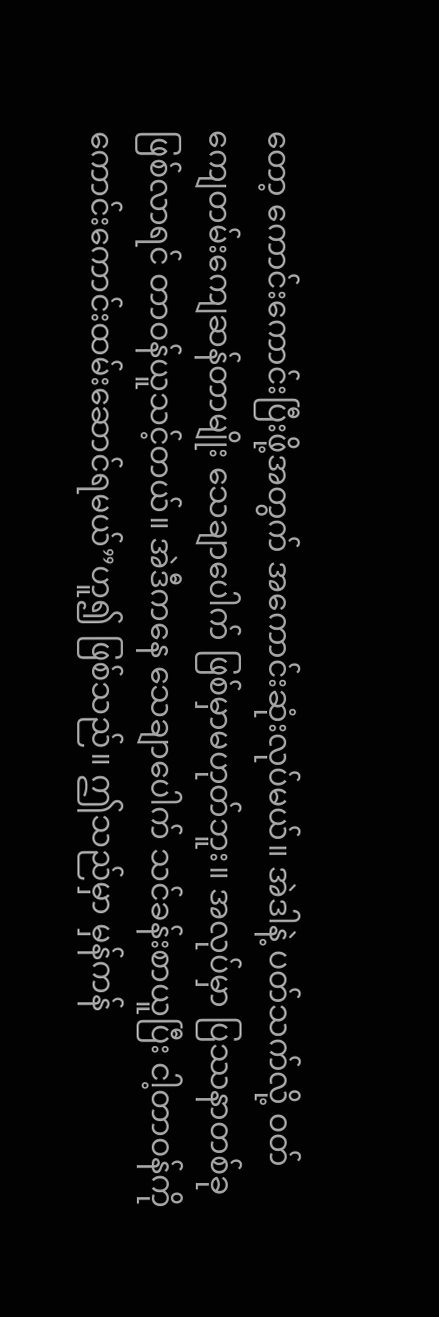တော့ ကောင်းကောင်းပြီးဖို့အတွက် အကောင်းဆုံးလုပ်မယ်။ အဲဒါနဲ့ ပတ်သက်လို့ ဝတ်ကျေတမ်းကျေဆန်တာမျိုး သေချာပေါက် ဖြစ်မှာမဟုတ်ဘူး။ အလုပ်မှာ ပြဿနာတစ်ခုဖြစ်လာရင် တာဝန်ယူသင့်တယ်။ အဲဒီကနေ သေချာပေါက် သင်ခန်းစာယူပြီး ငါ့တာဝန်ကို ကောင်းကောင်းထမ်းဆောင်ရမယ်”ဟူ၍ ဖြစ်သည်။ ဤသည်မှာ မှန်ကန်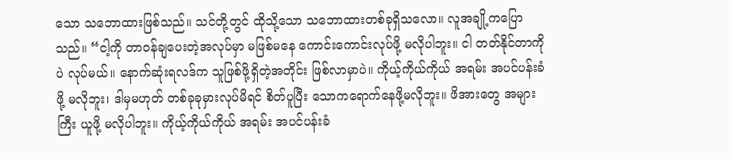သော သဘောထားဖြစ်သည်။ သင်တို့တွင် ထိုသို့သော သဘောထားတစ်ခုရှိသလော။ လူအချို့ကပြောသည်။ “ငါ့ကို တာဝန်ချပေးတဲ့အလုပ်မှာ မဖြစ်မနေ ကောင်းကောင်းလုပ်ဖို့ မလိုပါဘူး။ ငါ တတ်နိုင်တာကိုပဲ လုပ်မယ်။ နောက်ဆုံးရလဒ်က သူဖြစ်ဖို့ရှိတဲ့အတိုင်း ဖြစ်လာမှာပဲ။ ကိုယ့်ကိုယ်ကိုယ် အရမ်း အပင်ပန်းခံဖို့ မလိုဘူး၊ ဒါမှမဟုတ် တစ်ခုခုမှားလုပ်မိရင် စိတ်ပူပြီး သောကရောက်နေဖို့မလိုဘူး။ ဖိအားတွေ အများကြီး ယူဖို့ မလိုပါဘူး။ ကိုယ့်ကိုယ်ကိုယ် အရမ်း အပင်ပန်းခံ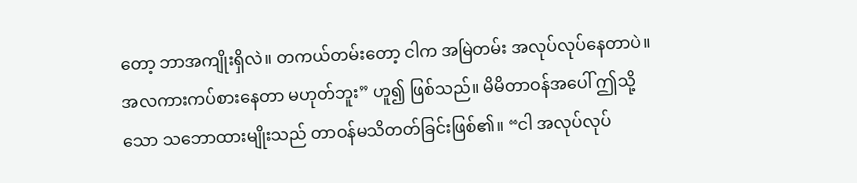တော့ ဘာအကျိုးရှိလဲ။ တကယ်တမ်းတော့ ငါက အမြဲတမ်း အလုပ်လုပ်နေတာပဲ။ အလကားကပ်စားနေတာ မဟုတ်ဘူး” ဟူ၍ ဖြစ်သည်။ မိမိတာဝန်အပေါ် ဤသို့သော သဘောထားမျိုးသည် တာဝန်မသိတတ်ခြင်းဖြစ်၏။ “ငါ အလုပ်လုပ်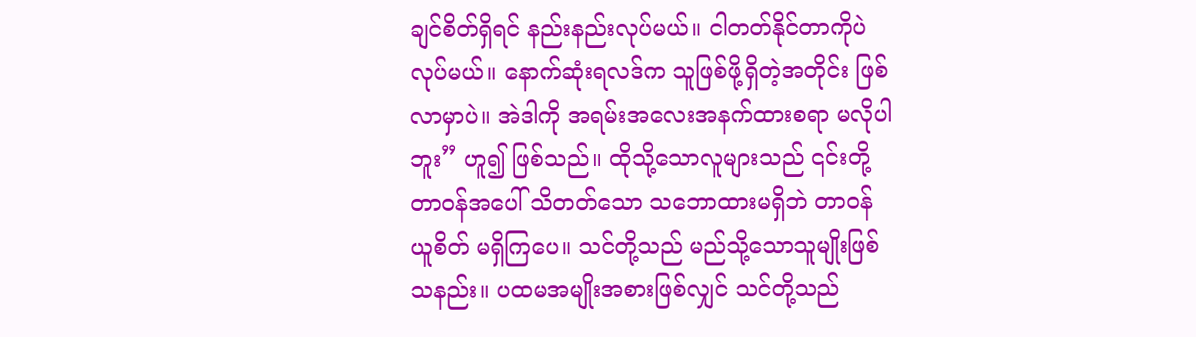ချင်စိတ်ရှိရင် နည်းနည်းလုပ်မယ်။ ငါတတ်နိုင်တာကိုပဲ လုပ်မယ်။ နောက်ဆုံးရလဒ်က သူဖြစ်ဖို့ရှိတဲ့အတိုင်း ဖြစ်လာမှာပဲ။ အဲဒါကို အရမ်းအလေးအနက်ထားစရာ မလိုပါဘူး” ဟူ၍ ဖြစ်သည်။ ထိုသို့သောလူများသည် ၎င်းတို့တာဝန်အပေါ် သိတတ်သော သဘောထားမရှိဘဲ တာဝန်ယူစိတ် မရှိကြပေ။ သင်တို့သည် မည်သို့သောသူမျိုးဖြစ်သနည်း။ ပထမအမျိုးအစားဖြစ်လျှင် သင်တို့သည်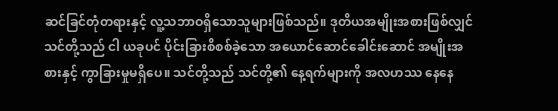ဆင်ခြင်တုံတရားနှင့် လူ့သဘာဝရှိသောသူများဖြစ်သည်။ ဒုတိယအမျိုးအစားဖြစ်လျှင် သင်တို့သည် ငါ ယခုပင် ပိုင်းခြားစိစစ်ခဲ့သော အယောင်ဆောင်ခေါင်းဆောင် အမျိုးအစားနှင့် ကွာခြားမှုမရှိပေ။ သင်တို့သည် သင်တို့၏ နေ့ရက်များကို အလဟဿ နေနေ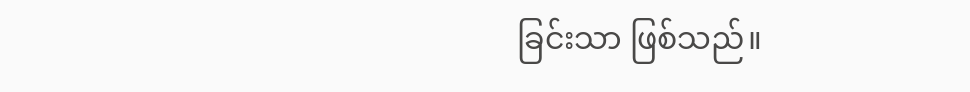ခြင်းသာ ဖြစ်သည်။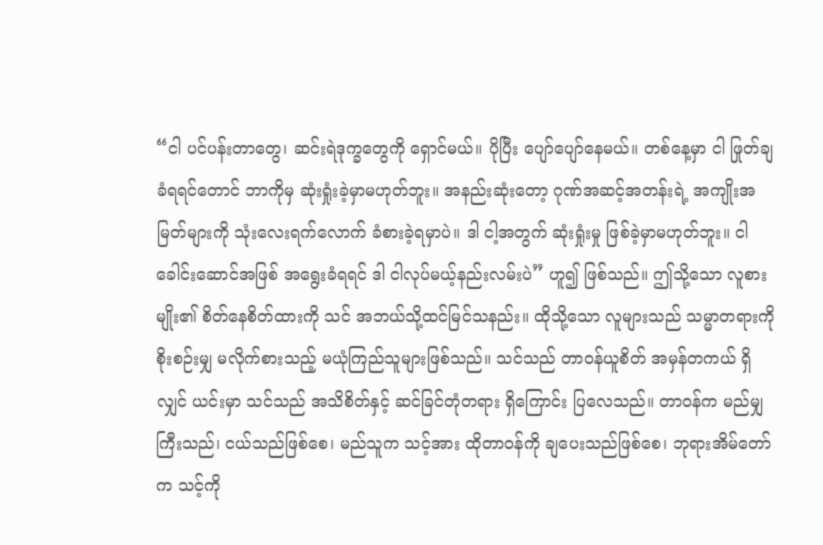“ငါ ပင်ပန်းတာတွေ၊ ဆင်းရဲဒုက္ခတွေကို ရှောင်မယ်။ ပိုပြီး ပျော်ပျော်နေမယ်။ တစ်နေ့မှာ ငါ ဖြုတ်ချခံရရင်တောင် ဘာကိုမှ ဆုံးရှုံးခဲ့မှာမဟုတ်ဘူး။ အနည်းဆုံးတော့ ဂုဏ်အဆင့်အတန်းရဲ့ အကျိုးအမြတ်များကို သုံးလေးရက်လောက် ခံစားခဲ့ရမှာပဲ။ ဒါ ငါ့အတွက် ဆုံးရှုံးမှု ဖြစ်ခဲ့မှာမဟုတ်ဘူး။ ငါခေါင်းဆောင်အဖြစ် အရွေးခံရရင် ဒါ ငါလုပ်မယ့်နည်းလမ်းပဲ” ဟူ၍ ဖြစ်သည်။ ဤသို့သော လူစားမျိုး၏ စိတ်နေစိတ်ထားကို သင် အဘယ်သို့ထင်မြင်သနည်း။ ထိုသို့သော လူများသည် သမ္မာတရားကို စိုးစဉ်းမျှ မလိုက်စားသည့် မယုံကြည်သူများဖြစ်သည်။ သင်သည် တာဝန်ယူစိတ် အမှန်တကယ် ရှိလျှင် ယင်းမှာ သင်သည် အသိစိတ်နှင့် ဆင်ခြင်တုံတရား ရှိကြောင်း ပြလေသည်။ တာဝန်က မည်မျှကြီးသည်၊ ငယ်သည်ဖြစ်စေ၊ မည်သူက သင့်အား ထိုတာဝန်ကို ချပေးသည်ဖြစ်စေ၊ ဘုရားအိမ်တော်က သင့်ကို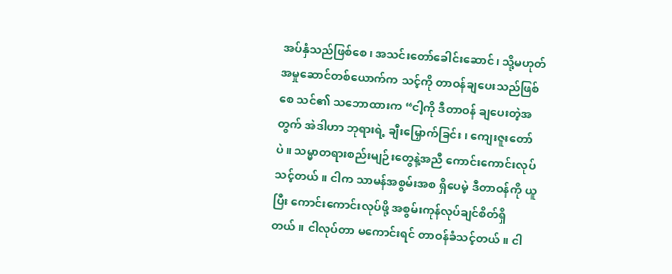အပ်နှံသည်ဖြစ်စေ၊ အသင်းတော်ခေါင်းဆောင်၊ သို့မဟုတ် အမှုဆောင်တစ်ယောက်က သင့်ကို တာဝန်ချပေးသည်ဖြစ်စေ သင်၏ သဘောထားက “ငါ့ကို ဒီတာဝန် ချပေးတဲ့အတွက် အဲဒါဟာ ဘုရားရဲ့ ချီးမြှောက်ခြင်း၊ ကျေးဇူးတော်ပဲ။ သမ္မာတရားစည်းမျဉ်းတွေနဲ့အညီ ကောင်းကောင်းလုပ်သင့်တယ်။ ငါက သာမန်အစွမ်းအစ ရှိပေမဲ့ ဒီတာဝန်ကို ယူပြီး ကောင်းကောင်းလုပ်ဖို့ အစွမ်းကုန်လုပ်ချင်စိတ်ရှိတယ်။ ငါလုပ်တာ မကောင်းရင် တာဝန်ခံသင့်တယ်။ ငါ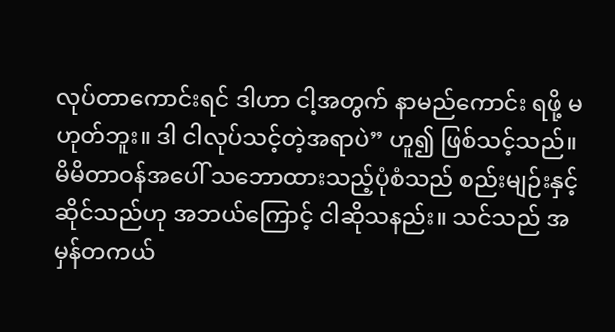လုပ်တာကောင်းရင် ဒါဟာ ငါ့အတွက် နာမည်ကောင်း ရဖို့ မဟုတ်ဘူး။ ဒါ ငါလုပ်သင့်တဲ့အရာပဲ” ဟူ၍ ဖြစ်သင့်သည်။ မိမိတာဝန်အပေါ် သဘောထားသည့်ပုံစံသည် စည်းမျဉ်းနှင့်ဆိုင်သည်ဟု အဘယ်ကြောင့် ငါဆိုသနည်း။ သင်သည် အမှန်တကယ်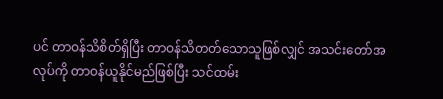ပင် တာဝန်သိစိတ်ရှိပြီး တာဝန်သိတတ်သောသူဖြစ်လျှင် အသင်းတော်အလုပ်ကို တာဝန်ယူနိုင်မည်ဖြစ်ပြီး သင်ထမ်း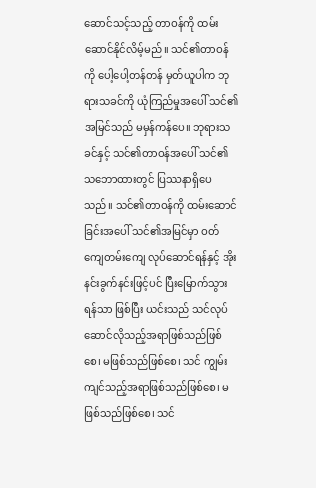ဆောင်သင့်သည့် တာဝန်ကို ထမ်းဆောင်နိုင်လိမ့်မည်။ သင်၏တာဝန်ကို ပေါ့ပေါ့တန်တန် မှတ်ယူပါက ဘုရားသခင်ကို ယုံကြည်မှုအပေါ် သင်၏ အမြင်သည် မမှန်ကန်ပေ။ ဘုရားသခင်နှင့် သင်၏တာဝန်အပေါ် သင်၏ သဘောထားတွင် ပြဿနာရှိပေသည်။ သင်၏တာဝန်ကို ထမ်းဆောင်ခြင်းအပေါ် သင်၏အမြင်မှာ ဝတ်ကျေတမ်းကျေ လုပ်ဆောင်ရန်နှင့် အိုးနင်းခွက်နင်းဖြင့်ပင် ပြီးမြောက်သွားရန်သာ ဖြစ်ပြီး ယင်းသည် သင်လုပ်ဆောင်လိုသည့်အရာဖြစ်သည်ဖြစ်စေ၊ မဖြစ်သည်ဖြစ်စေ၊ သင် ကျွမ်းကျင်သည့်အရာဖြစ်သည်ဖြစ်စေ၊ မဖြစ်သည်ဖြစ်စေ၊ သင်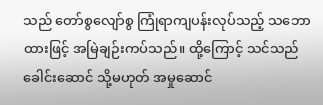သည် တော်စွလျော်စွ ကြုံရာကျပန်းလုပ်သည့် သဘောထားဖြင့် အမြဲချဉ်းကပ်သည်။ ထို့ကြောင့် သင်သည် ခေါင်းဆောင် သို့မဟုတ် အမှုဆောင်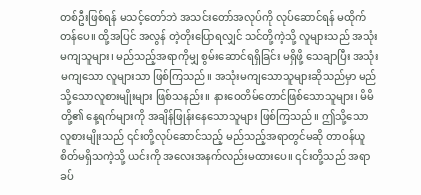တစ်ဦးဖြစ်ရန် မသင့်တော်ဘဲ အသင်းတော်အလုပ်ကို လုပ်ဆောင်ရန် မထိုက်တန်ပေ။ ထို့အပြင် အလွန် တဲ့တိုးပြောရလျှင် သင်တို့ကဲ့သို့ လူများသည် အသုံးမကျသူများ၊ မည်သည့်အရာကိုမျှ စွမ်းဆောင်ရရှိခြင်း မရှိဖို့ သေချာပြီး အသုံးမကျသော လူများသာ ဖြစ်ကြသည်။ အသုံးမကျသောသူများဆိုသည်မှာ မည်သို့သောလူစားမျိုးများ ဖြစ်သနည်း။ နားဝေတိမ်တောင်ဖြစ်သောသူများ၊ မိမိတို့၏ နေ့ရက်များကို အချိန်ဖြုန်းနေသောသူများ ဖြစ်ကြသည်။ ဤသို့သော လူစားမျိုးသည် ၎င်းတို့လုပ်ဆောင်သည့် မည်သည့်အရာတွင်မဆို တာဝန်ယူစိတ်မရှိသကဲ့သို့ ယင်းကို အလေးအနက်လည်းမထားပေ။ ၎င်းတို့သည် အရာခပ်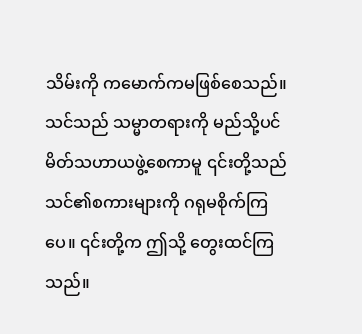သိမ်းကို ကမောက်ကမဖြစ်စေသည်။ သင်သည် သမ္မာတရားကို မည်သို့ပင် မိတ်သဟာယဖွဲ့စေကာမူ ၎င်းတို့သည် သင်၏စကားများကို ဂရုမစိုက်ကြပေ။ ၎င်းတို့က ဤသို့ တွေးထင်ကြသည်။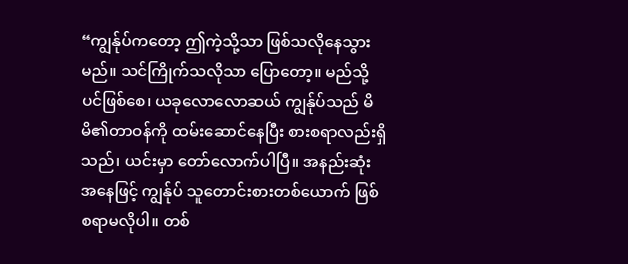“ကျွန်ုပ်ကတော့ ဤကဲ့သို့သာ ဖြစ်သလိုနေသွားမည်။ သင်ကြိုက်သလိုသာ ပြောတော့။ မည်သို့ပင်ဖြစ်စေ၊ ယခုလောလောဆယ် ကျွန်ုပ်သည် မိမိ၏တာဝန်ကို ထမ်းဆောင်နေပြီး စားစရာလည်းရှိသည်၊ ယင်းမှာ တော်လောက်ပါပြီ။ အနည်းဆုံးအနေဖြင့် ကျွန်ုပ် သူတောင်းစားတစ်ယောက် ဖြစ်စရာမလိုပါ။ တစ်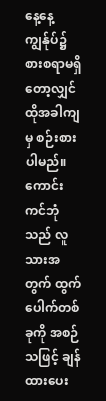နေ့နေ့ ကျွန်ုပ်၌ စားစရာမရှိတော့လျှင် ထိုအခါကျမှ စဉ်းစားပါမည်။ ကောင်းကင်ဘုံသည် လူသားအတွက် ထွက်ပေါက်တစ်ခုကို အစဉ်သဖြင့် ချန်ထားပေး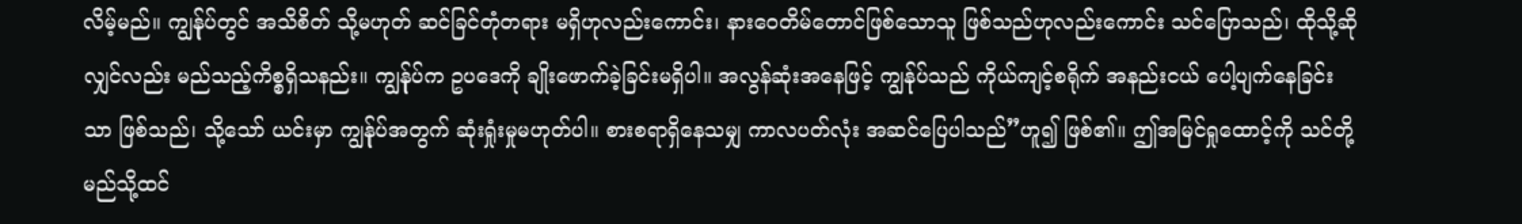လိမ့်မည်။ ကျွန်ုပ်တွင် အသိစိတ် သို့မဟုတ် ဆင်ခြင်တုံတရား မရှိဟုလည်းကောင်း၊ နားဝေတိမ်တောင်ဖြစ်သောသူ ဖြစ်သည်ဟုလည်းကောင်း သင်ပြောသည်၊ ထိုသို့ဆိုလျှင်လည်း မည်သည့်ကိစ္စရှိသနည်း။ ကျွန်ုပ်က ဥပဒေကို ချိုးဖောက်ခဲ့ခြင်းမရှိပါ။ အလွန်ဆုံးအနေဖြင့် ကျွန်ုပ်သည် ကိုယ်ကျင့်စရိုက် အနည်းငယ် ပေါ့ပျက်နေခြင်းသာ ဖြစ်သည်၊ သို့သော် ယင်းမှာ ကျွန်ုပ်အတွက် ဆုံးရှုံးမှုမဟုတ်ပါ။ စားစရာရှိနေသမျှ ကာလပတ်လုံး အဆင်ပြေပါသည်”ဟူ၍ ဖြစ်၏။ ဤအမြင်ရှုထောင့်ကို သင်တို့ မည်သို့ထင်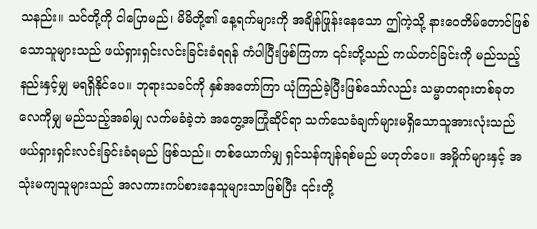သနည်း။ သင်တို့ကို ငါပြောမည်၊ မိမိတို့၏ နေ့ရက်များကို အချိန်ဖြုန်းနေသော ဤကဲ့သို့ နားဝေတိမ်တောင်ဖြစ်သောသူများသည် ဖယ်ရှားရှင်းလင်းခြင်းခံရရန် ကံပါပြီးဖြစ်ကြကာ ၎င်းတို့သည် ကယ်တင်ခြင်းကို မည်သည့်နည်းနှင့်မျှ မရရှိနိုင်ပေ။ ဘုရားသခင်ကို နှစ်အတော်ကြာ ယုံကြည်ခဲ့ပြီးဖြစ်သော်လည်း သမ္မာတရားတစ်ခုတလေကိုမျှ မည်သည့်အခါမျှ လက်မခံခဲ့ဘဲ အတွေ့အကြုံဆိုင်ရာ သက်သေခံချက်များမရှိသောသူအားလုံးသည် ဖယ်ရှားရှင်းလင်းခြင်းခံရမည် ဖြစ်သည်။ တစ်ယောက်မျှ ရှင်သန်ကျန်ရစ်မည် မဟုတ်ပေ။ အမှိုက်များနှင့် အသုံးမကျသူများသည် အလကားကပ်စားနေသူများသာဖြစ်ပြီး ၎င်းတို့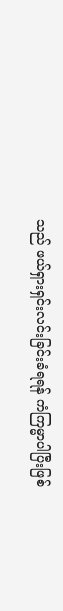သည် ဖယ်ရှားရှင်းလင်းခြင်းခံရရန် ကံကြမ္မာပါပြီးဖြစ်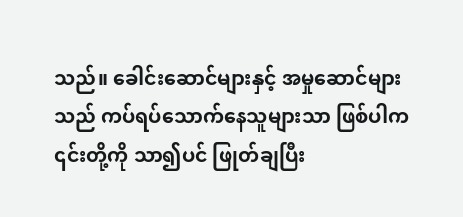သည်။ ခေါင်းဆောင်များနှင့် အမှုဆောင်များသည် ကပ်ရပ်သောက်နေသူများသာ ဖြစ်ပါက ၎င်းတို့ကို သာ၍ပင် ဖြုတ်ချပြီး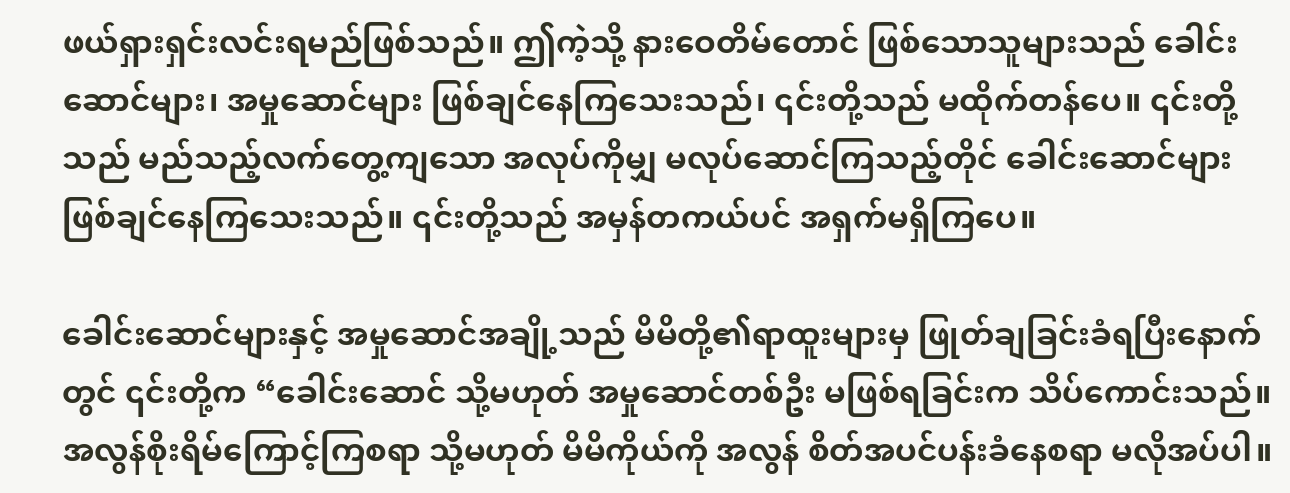ဖယ်ရှားရှင်းလင်းရမည်ဖြစ်သည်။ ဤကဲ့သို့ နားဝေတိမ်တောင် ဖြစ်သောသူများသည် ခေါင်းဆောင်များ၊ အမှုဆောင်များ ဖြစ်ချင်နေကြသေးသည်၊ ၎င်းတို့သည် မထိုက်တန်ပေ။ ၎င်းတို့သည် မည်သည့်လက်တွေ့ကျသော အလုပ်ကိုမျှ မလုပ်ဆောင်ကြသည့်တိုင် ခေါင်းဆောင်များ ဖြစ်ချင်နေကြသေးသည်။ ၎င်းတို့သည် အမှန်တကယ်ပင် အရှက်မရှိကြပေ။

ခေါင်းဆောင်များနှင့် အမှုဆောင်အချို့သည် မိမိတို့၏ရာထူးများမှ ဖြုတ်ချခြင်းခံရပြီးနောက်တွင် ၎င်းတို့က “ခေါင်းဆောင် သို့မဟုတ် အမှုဆောင်တစ်ဦး မဖြစ်ရခြင်းက သိပ်ကောင်းသည်။ အလွန်စိုးရိမ်ကြောင့်ကြစရာ သို့မဟုတ် မိမိကိုယ်ကို အလွန် စိတ်အပင်ပန်းခံနေစရာ မလိုအပ်ပါ။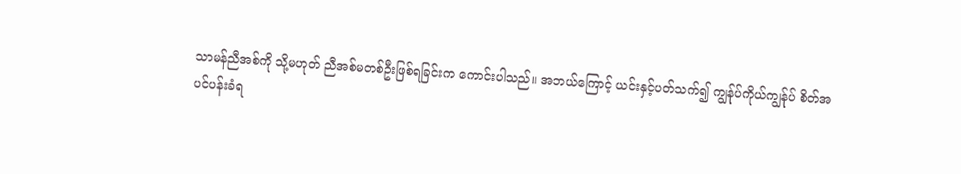သာမန်ညီအစ်ကို သို့မဟုတ် ညီအစ်မတစ်ဦးဖြစ်ရခြင်းက ကောင်းပါသည်။ အဘယ်ကြောင့် ယင်းနှင့်ပတ်သက်၍ ကျွန်ုပ်ကိုယ်ကျွန်ုပ် စိတ်အပင်ပန်းခံရ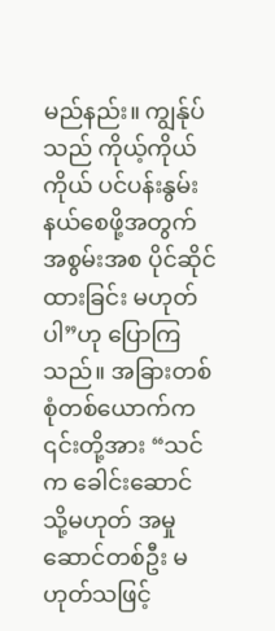မည်နည်း။ ကျွန်ုပ်သည် ကိုယ့်ကိုယ်ကိုယ် ပင်ပန်းနွမ်းနယ်စေဖို့အတွက် အစွမ်းအစ ပိုင်ဆိုင်ထားခြင်း မဟုတ်ပါ”ဟု ပြောကြသည်။ အခြားတစ်စုံတစ်ယောက်က ၎င်းတို့အား “သင်က ခေါင်းဆောင် သို့မဟုတ် အမှုဆောင်တစ်ဦး မဟုတ်သဖြင့်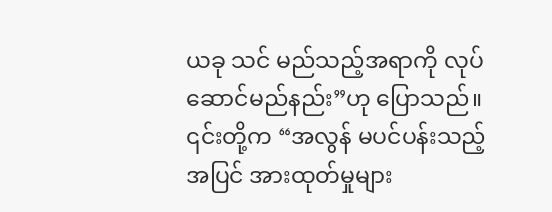ယခု သင် မည်သည့်အရာကို လုပ်ဆောင်မည်နည်း”ဟု ပြောသည်။ ၎င်းတို့က “အလွန် မပင်ပန်းသည့်အပြင် အားထုတ်မှုများ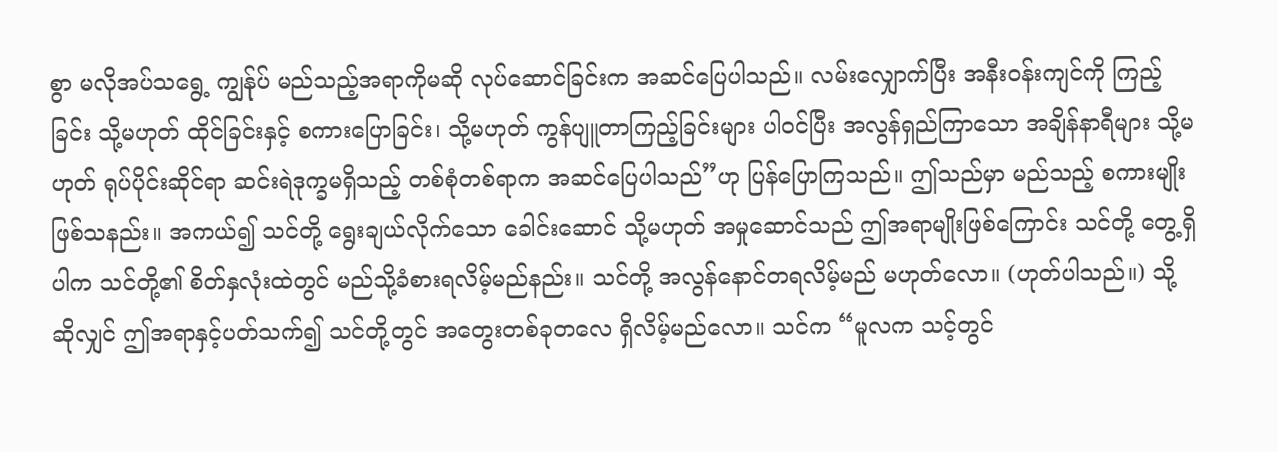စွာ မလိုအပ်သရွေ့ ကျွန်ုပ် မည်သည့်အရာကိုမဆို လုပ်ဆောင်ခြင်းက အဆင်ပြေပါသည်။ လမ်းလျှောက်ပြီး အနီးဝန်းကျင်ကို ကြည့်ခြင်း သို့မဟုတ် ထိုင်ခြင်းနှင့် စကားပြောခြင်း၊ သို့မဟုတ် ကွန်ပျူတာကြည့်ခြင်းများ ပါဝင်ပြီး အလွန်ရှည်ကြာသော အချိန်နာရီများ သို့မဟုတ် ရုပ်ပိုင်းဆိုင်ရာ ဆင်းရဲဒုက္ခမရှိသည့် တစ်စုံတစ်ရာက အဆင်ပြေပါသည်”ဟု ပြန်ပြောကြသည်။ ဤသည်မှာ မည်သည့် စကားမျိုးဖြစ်သနည်း။ အကယ်၍ သင်တို့ ရွေးချယ်လိုက်သော ခေါင်းဆောင် သို့မဟုတ် အမှုဆောင်သည် ဤအရာမျိုးဖြစ်ကြောင်း သင်တို့ တွေ့ရှိပါက သင်တို့၏ စိတ်နှလုံးထဲတွင် မည်သို့ခံစားရလိမ့်မည်နည်း။ သင်တို့ အလွန်နောင်တရလိမ့်မည် မဟုတ်လော။ (ဟုတ်ပါသည်။) သို့ဆိုလျှင် ဤအရာနှင့်ပတ်သက်၍ သင်တို့တွင် အတွေးတစ်ခုတလေ ရှိလိမ့်မည်လော။ သင်က “မူလက သင့်တွင်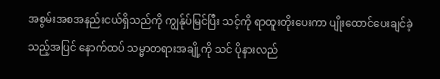အစွမ်းအစအနည်းငယ်ရှိသည်ကို ကျွန်ုပ်မြင်ပြီး သင့်ကို ရာထူးတိုးပေးကာ ပျိုးထောင်ပေးချင်ခဲ့သည့်အပြင် နောက်ထပ် သမ္မာတရားအချို့ကို သင် ပိုနားလည်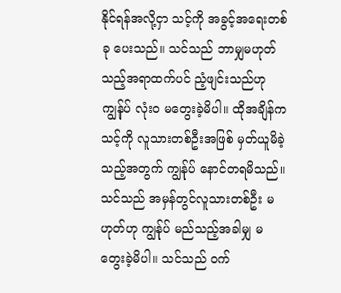နိုင်ရန်အလို့ငှာ သင့်ကို အခွင့်အရေးတစ်ခု ပေးသည်။ သင်သည် ဘာမျှမဟုတ်သည့်အရာထက်ပင် ညံ့ဖျင်းသည်ဟု ကျွန်ုပ် လုံးဝ မတွေးခဲ့မိပါ။ ထိုအချိန်က သင့်ကို လူသားတစ်ဦးအဖြစ် မှတ်ယူမိခဲ့သည့်အတွက် ကျွန်ုပ် နောင်တရမိသည်။ သင်သည် အမှန်တွင်လူသားတစ်ဦး မဟုတ်ဟု ကျွန်ုပ် မည်သည့်အခါမျှ မတွေးခဲ့မိပါ။ သင်သည် ဝက်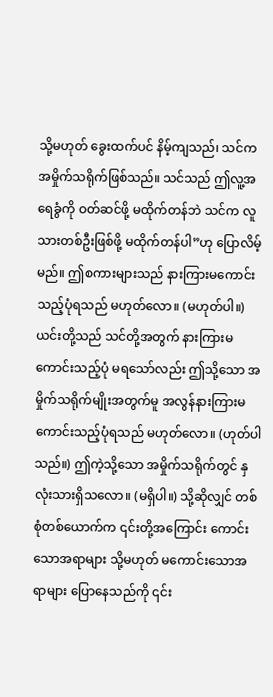သို့မဟုတ် ခွေးထက်ပင် နိမ့်ကျသည်၊ သင်က အမှိုက်သရိုက်ဖြစ်သည်။ သင်သည် ဤလူ့အရေခွံကို ဝတ်ဆင်ဖို့ မထိုက်တန်ဘဲ သင်က လူသားတစ်ဦးဖြစ်ဖို့ မထိုက်တန်ပါ”ဟု ပြောလိမ့်မည်။ ဤစကားများသည် နားကြားမကောင်းသည့်ပုံရသည် မဟုတ်လော။ (မဟုတ်ပါ။) ယင်းတို့သည် သင်တို့အတွက် နားကြားမကောင်းသည့်ပုံ မရသော်လည်း ဤသို့သော အမှိုက်သရိုက်မျိုးအတွက်မူ အလွန်နားကြားမကောင်းသည့်ပုံရသည် မဟုတ်လော။ (ဟုတ်ပါသည်။) ဤကဲ့သို့သော အမှိုက်သရိုက်တွင် နှလုံးသားရှိသလော။ (မရှိပါ။) သို့ဆိုလျှင် တစ်စုံတစ်ယောက်က ၎င်းတို့အကြောင်း ကောင်းသောအရာများ သို့မဟုတ် မကောင်းသောအရာများ ပြောနေသည်ကို ၎င်း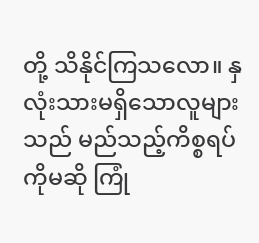တို့ သိနိုင်ကြသလော။ နှလုံးသားမရှိသောလူများသည် မည်သည့်ကိစ္စရပ်ကိုမဆို ကြုံ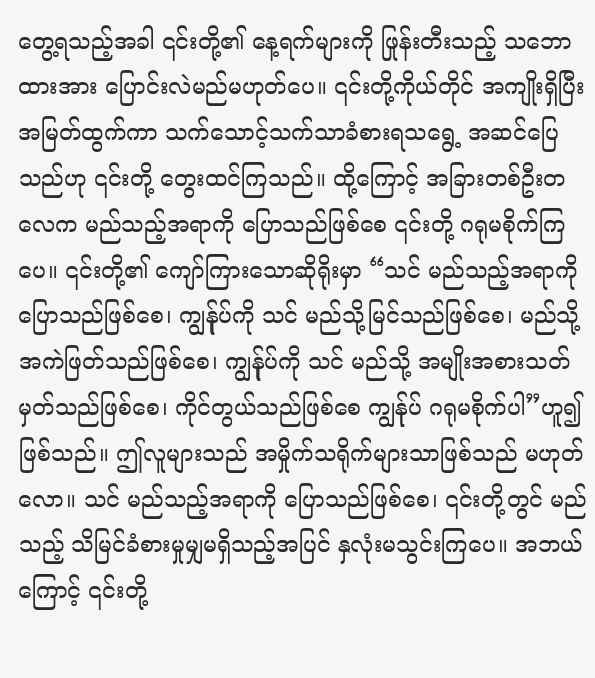တွေ့ရသည့်အခါ ၎င်းတို့၏ နေ့ရက်များကို ဖြုန်းတီးသည့် သဘောထားအား ပြောင်းလဲမည်မဟုတ်ပေ။ ၎င်းတို့ကိုယ်တိုင် အကျိုးရှိပြီး အမြတ်ထွက်ကာ သက်သောင့်သက်သာခံစားရသရွေ့ အဆင်ပြေသည်ဟု ၎င်းတို့ တွေးထင်ကြသည်။ ထို့ကြောင့် အခြားတစ်ဦးတလေက မည်သည့်အရာကို ပြောသည်ဖြစ်စေ ၎င်းတို့ ဂရုမစိုက်ကြပေ။ ၎င်းတို့၏ ကျော်ကြားသောဆိုရိုးမှာ “သင် မည်သည့်အရာကို ပြောသည်ဖြစ်စေ၊ ကျွန်ုပ်ကို သင် မည်သို့မြင်သည်ဖြစ်စေ၊ မည်သို့ အကဲဖြတ်သည်ဖြစ်စေ၊ ကျွန်ုပ်ကို သင် မည်သို့ အမျိုးအစားသတ်မှတ်သည်ဖြစ်စေ၊ ကိုင်တွယ်သည်ဖြစ်စေ ကျွန်ုပ် ဂရုမစိုက်ပါ”ဟူ၍ ဖြစ်သည်။ ဤလူများသည် အမှိုက်သရိုက်များသာဖြစ်သည် မဟုတ်လော။ သင် မည်သည့်အရာကို ပြောသည်ဖြစ်စေ၊ ၎င်းတို့တွင် မည်သည့် သိမြင်ခံစားမှုမျှမရှိသည့်အပြင် နှလုံးမသွင်းကြပေ။ အဘယ်ကြောင့် ၎င်းတို့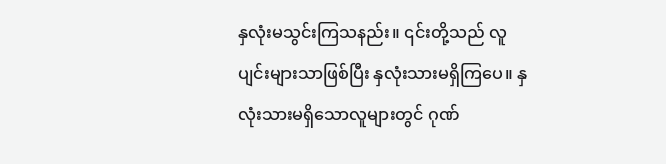နှလုံးမသွင်းကြသနည်း။ ၎င်းတို့သည် လူပျင်းများသာဖြစ်ပြီး နှလုံးသားမရှိကြပေ။ နှလုံးသားမရှိသောလူများတွင် ဂုဏ်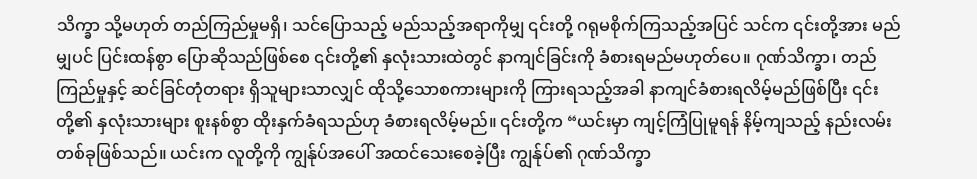သိက္ခာ သို့မဟုတ် တည်ကြည်မှုမရှိ၊ သင်ပြောသည့် မည်သည့်အရာကိုမျှ ၎င်းတို့ ဂရုမစိုက်ကြသည့်အပြင် သင်က ၎င်းတို့အား မည်မျှပင် ပြင်းထန်စွာ ပြောဆိုသည်ဖြစ်စေ ၎င်းတို့၏ နှလုံးသားထဲတွင် နာကျင်ခြင်းကို ခံစားရမည်မဟုတ်ပေ။ ဂုဏ်သိက္ခာ၊ တည်ကြည်မှုနှင့် ဆင်ခြင်တုံတရား ရှိသူများသာလျှင် ထိုသို့သောစကားများကို ကြားရသည့်အခါ နာကျင်ခံစားရလိမ့်မည်ဖြစ်ပြီး ၎င်းတို့၏ နှလုံးသားများ စူးနစ်စွာ ထိုးနှက်ခံရသည်ဟု ခံစားရလိမ့်မည်။ ၎င်းတို့က “ယင်းမှာ ကျင့်ကြံပြုမူရန် နိမ့်ကျသည့် နည်းလမ်းတစ်ခုဖြစ်သည်။ ယင်းက လူတို့ကို ကျွန်ုပ်အပေါ် အထင်သေးစေခဲ့ပြီး ကျွန်ုပ်၏ ဂုဏ်သိက္ခာ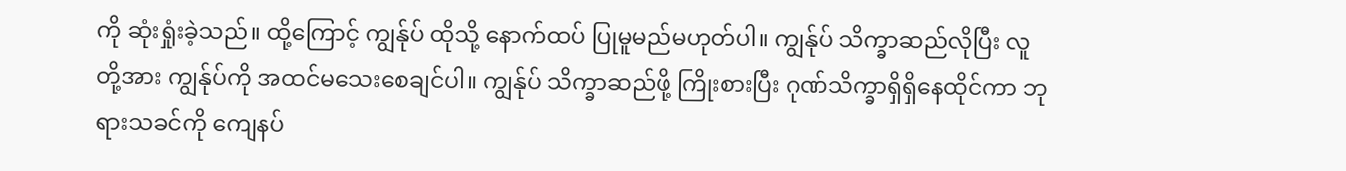ကို ဆုံးရှုံးခဲ့သည်။ ထို့ကြောင့် ကျွန်ုပ် ထိုသို့ နောက်ထပ် ပြုမူမည်မဟုတ်ပါ။ ကျွန်ုပ် သိက္ခာဆည်လိုပြီး လူတို့အား ကျွန်ုပ်ကို အထင်မသေးစေချင်ပါ။ ကျွန်ုပ် သိက္ခာဆည်ဖို့ ကြိုးစားပြီး ဂုဏ်သိက္ခာရှိရှိနေထိုင်ကာ ဘုရားသခင်ကို ကျေနပ်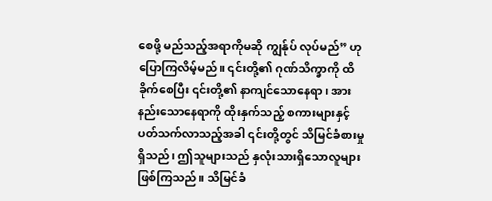စေဖို့ မည်သည့်အရာကိုမဆို ကျွန်ုပ် လုပ်မည်” ဟု ပြောကြလိမ့်မည်။ ၎င်းတို့၏ ဂုဏ်သိက္ခာကို ထိခိုက်စေပြီး ၎င်းတို့၏ နာကျင်သောနေရာ၊ အားနည်းသောနေရာကို ထိုးနှက်သည့် စကားများနှင့်ပတ်သက်လာသည့်အခါ ၎င်းတို့တွင် သိမြင်ခံစားမှုရှိသည်၊ ဤသူများသည် နှလုံးသားရှိသောလူများ ဖြစ်ကြသည်။ သိမြင်ခံ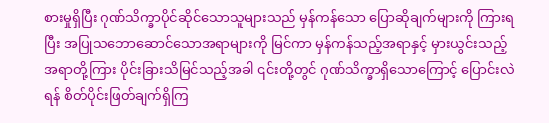စားမှုရှိပြီး ဂုဏ်သိက္ခာပိုင်ဆိုင်သောသူများသည် မှန်ကန်သော ပြောဆိုချက်များကို ကြားရပြီး အပြုသဘောဆောင်သောအရာများကို မြင်ကာ မှန်ကန်သည့်အရာနှင့် မှားယွင်းသည့်အရာတို့ကြား ပိုင်းခြားသိမြင်သည့်အခါ ၎င်းတို့တွင် ဂုဏ်သိက္ခာရှိသောကြောင့် ပြောင်းလဲရန် စိတ်ပိုင်းဖြတ်ချက်ရှိကြ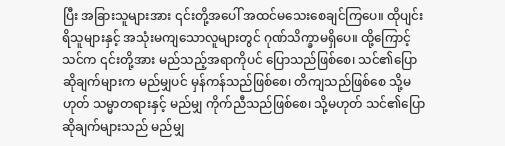ပြီး အခြားသူများအား ၎င်းတို့အပေါ် အထင်မသေးစေချင်ကြပေ။ ထိုပျင်းရိသူများနှင့် အသုံးမကျသောလူများတွင် ဂုဏ်သိက္ခာမရှိပေ။ ထို့ကြောင့် သင်က ၎င်းတို့အား မည်သည့်အရာကိုပင် ပြောသည်ဖြစ်စေ၊ သင်၏ပြောဆိုချက်များက မည်မျှပင် မှန်ကန်သည်ဖြစ်စေ၊ တိကျသည်ဖြစ်စေ သို့မဟုတ် သမ္မာတရားနှင့် မည်မျှ ကိုက်ညီသည်ဖြစ်စေ၊ သို့မဟုတ် သင်၏ပြောဆိုချက်များသည် မည်မျှ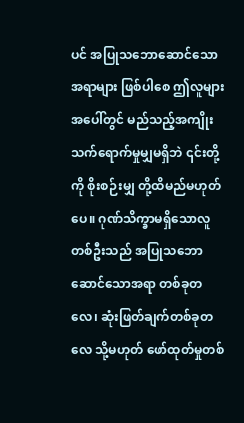ပင် အပြုသဘောဆောင်သောအရာများ ဖြစ်ပါစေ ဤလူများအပေါ်တွင် မည်သည့်အကျိုးသက်ရောက်မှုမျှမရှိဘဲ ၎င်းတို့ကို စိုးစဉ်းမျှ တို့ထိမည်မဟုတ်ပေ။ ဂုဏ်သိက္ခာမရှိသောလူတစ်ဦးသည် အပြုသဘောဆောင်သောအရာ တစ်ခုတလေ၊ ဆုံးဖြတ်ချက်တစ်ခုတလေ သို့မဟုတ် ဖော်ထုတ်မှုတစ်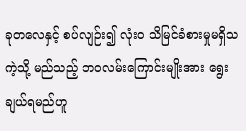ခုတလေနှင့် စပ်လျဉ်း၍ လုံးဝ သိမြင်ခံစားမှုမရှိသကဲ့သို့ မည်သည့် ဘဝလမ်းကြောင်းမျိုးအား ရွေးချယ်ရမည်ဟူ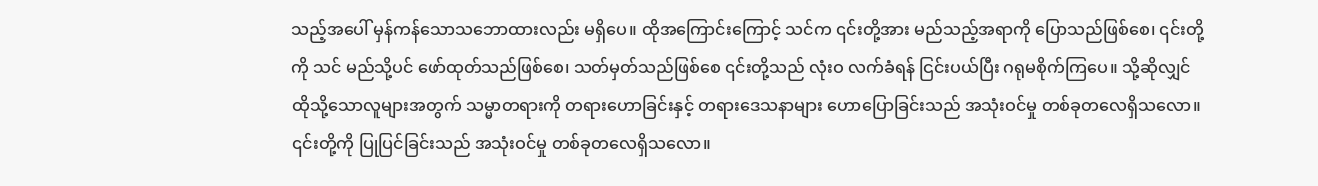သည့်အပေါ် မှန်ကန်သောသဘောထားလည်း မရှိပေ။ ထိုအကြောင်းကြောင့် သင်က ၎င်းတို့အား မည်သည့်အရာကို ပြောသည်ဖြစ်စေ၊ ၎င်းတို့ကို သင် မည်သို့ပင် ဖော်ထုတ်သည်ဖြစ်စေ၊ သတ်မှတ်သည်ဖြစ်စေ ၎င်းတို့သည် လုံးဝ လက်ခံရန် ငြင်းပယ်ပြီး ဂရုမစိုက်ကြပေ။ သို့ဆိုလျှင် ထိုသို့သောလူများအတွက် သမ္မာတရားကို တရားဟောခြင်းနှင့် တရားဒေသနာများ ဟောပြောခြင်းသည် အသုံးဝင်မှု တစ်ခုတလေရှိသလော။ ၎င်းတို့ကို ပြုပြင်ခြင်းသည် အသုံးဝင်မှု တစ်ခုတလေရှိသလော။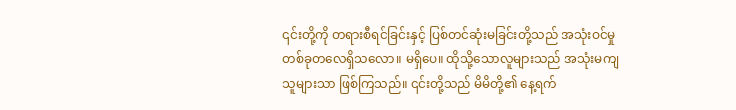၎င်းတို့ကို တရားစီရင်ခြင်းနှင့် ပြစ်တင်ဆုံးမခြင်းတို့သည် အသုံးဝင်မှု တစ်ခုတလေရှိသလော။ မရှိပေ။ ထိုသို့သောလူများသည် အသုံးမကျသူများသာ ဖြစ်ကြသည်။ ၎င်းတို့သည် မိမိတို့၏ နေ့ရက်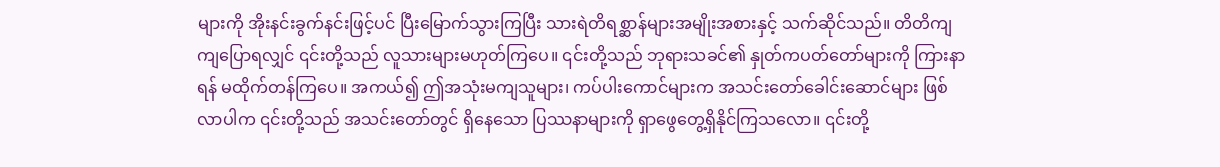များကို အိုးနင်းခွက်နင်းဖြင့်ပင် ပြီးမြောက်သွားကြပြီး သားရဲတိရစ္ဆာန်များအမျိုးအစားနှင့် သက်ဆိုင်သည်။ တိတိကျကျပြောရလျှင် ၎င်းတို့သည် လူသားများမဟုတ်ကြပေ။ ၎င်းတို့သည် ဘုရားသခင်၏ နှုတ်ကပတ်တော်များကို ကြားနာရန် မထိုက်တန်ကြပေ။ အကယ်၍ ဤအသုံးမကျသူများ၊ ကပ်ပါးကောင်များက အသင်းတော်ခေါင်းဆောင်များ ဖြစ်လာပါက ၎င်းတို့သည် အသင်းတော်တွင် ရှိနေသော ပြဿနာများကို ရှာဖွေတွေ့ရှိနိုင်ကြသလော။ ၎င်းတို့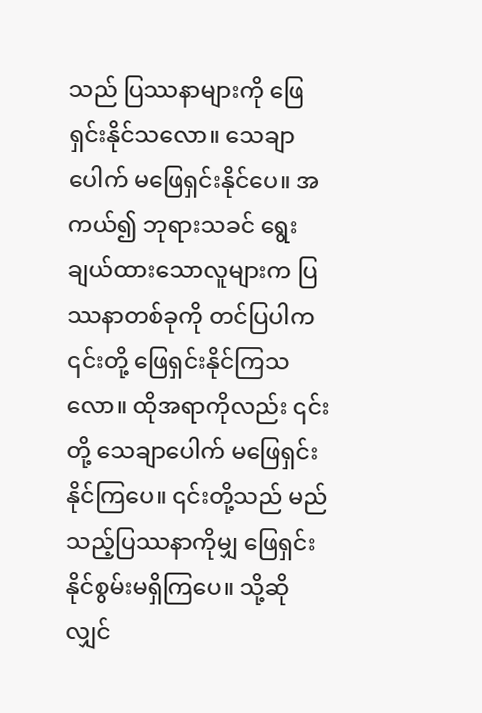သည် ပြဿနာများကို ဖြေရှင်းနိုင်သလော။ သေချာပေါက် မဖြေရှင်းနိုင်ပေ။ အကယ်၍ ဘုရားသခင် ရွေးချယ်ထားသောလူများက ပြဿနာတစ်ခုကို တင်ပြပါက ၎င်းတို့ ဖြေရှင်းနိုင်ကြသလော။ ထိုအရာကိုလည်း ၎င်းတို့ သေချာပေါက် မဖြေရှင်းနိုင်ကြပေ။ ၎င်းတို့သည် မည်သည့်ပြဿနာကိုမျှ ဖြေရှင်းနိုင်စွမ်းမရှိကြပေ။ သို့ဆိုလျှင်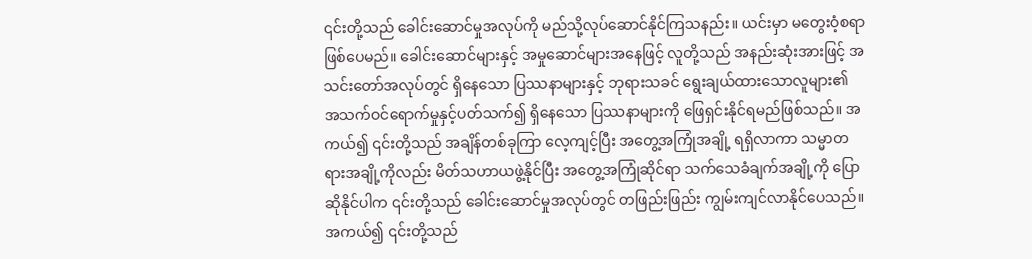၎င်းတို့သည် ခေါင်းဆောင်မှုအလုပ်ကို မည်သို့လုပ်ဆောင်နိုင်ကြသနည်း။ ယင်းမှာ မတွေးဝံ့စရာ ဖြစ်ပေမည်။ ခေါင်းဆောင်များနှင့် အမှုဆောင်များအနေဖြင့် လူတို့သည် အနည်းဆုံးအားဖြင့် အသင်းတော်အလုပ်တွင် ရှိနေသော ပြဿနာများနှင့် ဘုရားသခင် ရွေးချယ်ထားသောလူများ၏ အသက်ဝင်ရောက်မှုနှင့်ပတ်သက်၍ ရှိနေသော ပြဿနာများကို ဖြေရှင်းနိုင်ရမည်ဖြစ်သည်။ အကယ်၍ ၎င်းတို့သည် အချိန်တစ်ခုကြာ လေ့ကျင့်ပြီး အတွေ့အကြုံအချို့ ရရှိလာကာ သမ္မာတရားအချို့ကိုလည်း မိတ်သဟာယဖွဲ့နိုင်ပြီး အတွေ့အကြုံဆိုင်ရာ သက်သေခံချက်အချို့ကို ပြောဆိုနိုင်ပါက ၎င်းတို့သည် ခေါင်းဆောင်မှုအလုပ်တွင် တဖြည်းဖြည်း ကျွမ်းကျင်လာနိုင်ပေသည်။ အကယ်၍ ၎င်းတို့သည်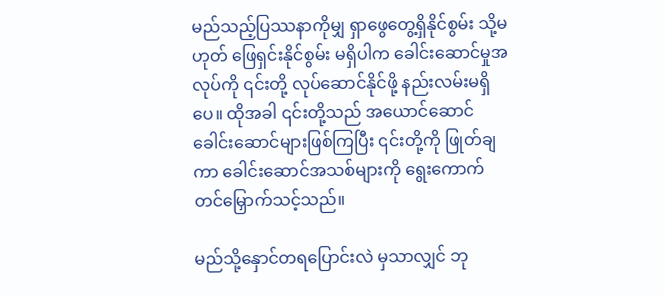မည်သည့်ပြဿနာကိုမျှ ရှာဖွေတွေ့ရှိနိုင်စွမ်း သို့မဟုတ် ဖြေရှင်းနိုင်စွမ်း မရှိပါက ခေါင်းဆောင်မှုအလုပ်ကို ၎င်းတို့ လုပ်ဆောင်နိုင်ဖို့ နည်းလမ်းမရှိပေ။ ထိုအခါ ၎င်းတို့သည် အယောင်ဆောင် ခေါင်းဆောင်များဖြစ်ကြပြီး ၎င်းတို့ကို ဖြုတ်ချကာ ခေါင်းဆောင်အသစ်များကို ရွေးကောက်တင်မြှောက်သင့်သည်။

မည်သို့နှောင်တရပြောင်းလဲ မှသာလျှင် ဘု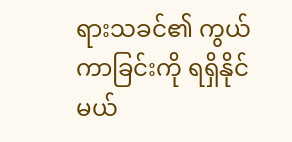ရားသခင်၏ ကွယ်ကာခြင်းကို ရရှိနိုင်မယ်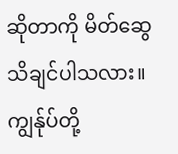ဆိုတာကို မိတ်ဆွေသိချင်ပါသလား။ ကျွန်ုပ်တို့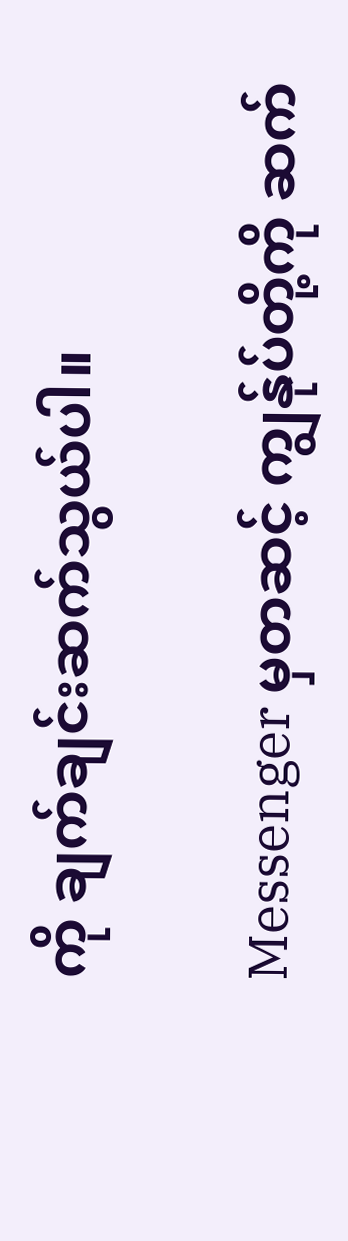ကို ချက်ချင်းဆက်သွယ်ပါ။

Messenger မှတဆင့် ကျွန်ုပ်တို့ကို ဆက်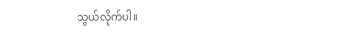သွယ်လိုက်ပါ။